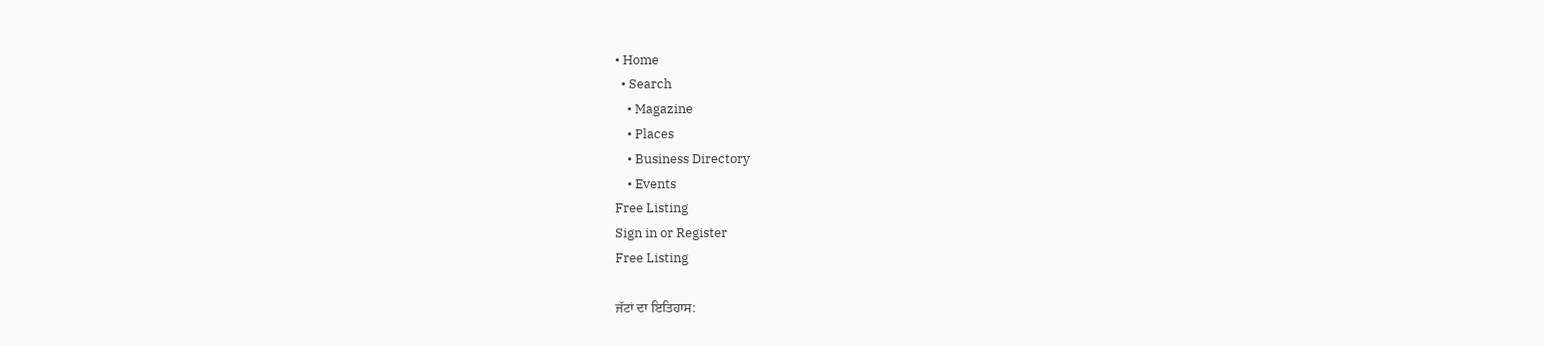• Home
  • Search
    • Magazine
    • Places
    • Business Directory
    • Events
Free Listing
Sign in or Register
Free Listing

ਜੱਟਾਂ ਦਾ ਇਤਿਹਾਸ: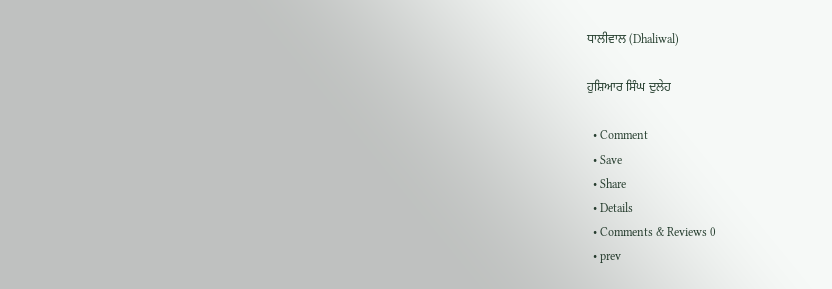ਧਾਲੀਵਾਲ (Dhaliwal)

ਹੁਸ਼ਿਆਰ ਸਿੰਘ ਦੁਲੇਹ

  • Comment
  • Save
  • Share
  • Details
  • Comments & Reviews 0
  • prev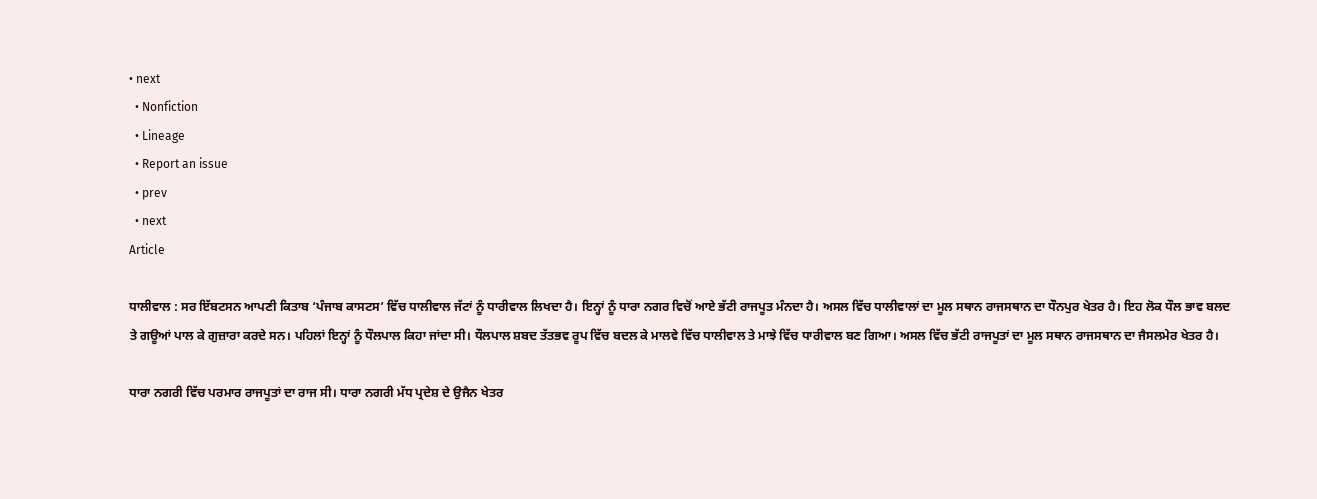• next
  • Nonfiction
  • Lineage
  • Report an issue
  • prev
  • next
Article

ਧਾਲੀਵਾਲ : ਸਰ ਇੱਬਟਸਨ ਆਪਣੀ ਕਿਤਾਬ ‘ਪੰਜਾਬ ਕਾਸਟਸ’ ਵਿੱਚ ਧਾਲੀਵਾਲ ਜੱਟਾਂ ਨੂੰ ਧਾਰੀਵਾਲ ਲਿਖਦਾ ਹੈ। ਇਨ੍ਹਾਂ ਨੂੰ ਧਾਰਾ ਨਗਰ ਵਿਚੋਂ ਆਏ ਭੱਟੀ ਰਾਜਪੂਤ ਮੰਨਦਾ ਹੈ। ਅਸਲ ਵਿੱਚ ਧਾਲੀਵਾਲਾਂ ਦਾ ਮੂਲ ਸਥਾਨ ਰਾਜਸਥਾਨ ਦਾ ਧੌਨਪੁਰ ਖੇਤਰ ਹੈ। ਇਹ ਲੋਕ ਧੌਲ ਭਾਵ ਬਲਦ ਤੇ ਗਊਆਂ ਪਾਲ ਕੇ ਗੁਜ਼ਾਰਾ ਕਰਦੇ ਸਨ। ਪਹਿਲਾਂ ਇਨ੍ਹਾਂ ਨੂੰ ਧੌਲਪਾਲ ਕਿਹਾ ਜਾਂਦਾ ਸੀ। ਧੌਲਪਾਲ ਸ਼ਬਦ ਤੱਤਭਵ ਰੂਪ ਵਿੱਚ ਬਦਲ ਕੇ ਮਾਲਵੇ ਵਿੱਚ ਧਾਲੀਵਾਲ ਤੇ ਮਾਝੇ ਵਿੱਚ ਧਾਰੀਵਾਲ ਬਣ ਗਿਆ। ਅਸਲ ਵਿੱਚ ਭੱਟੀ ਰਾਜਪੂਤਾਂ ਦਾ ਮੂਲ ਸਥਾਨ ਰਾਜਸਥਾਨ ਦਾ ਜੈਸਲਮੇਰ ਖੇਤਰ ਹੈ।

ਧਾਰਾ ਨਗਰੀ ਵਿੱਚ ਪਰਮਾਰ ਰਾਜਪੂਤਾਂ ਦਾ ਰਾਜ ਸੀ। ਧਾਰਾ ਨਗਰੀ ਮੱਧ ਪ੍ਰਦੇਸ਼ ਦੇ ਉਜੈਨ ਖੇਤਰ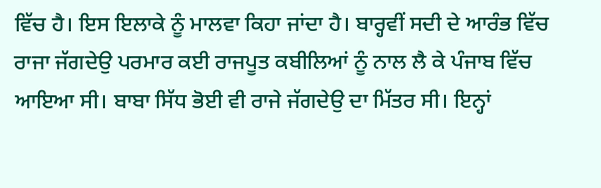ਵਿੱਚ ਹੈ। ਇਸ ਇਲਾਕੇ ਨੂੰ ਮਾਲਵਾ ਕਿਹਾ ਜਾਂਦਾ ਹੈ। ਬਾਰ੍ਹਵੀਂ ਸਦੀ ਦੇ ਆਰੰਭ ਵਿੱਚ ਰਾਜਾ ਜੱਗਦੇਉ ਪਰਮਾਰ ਕਈ ਰਾਜਪੂਤ ਕਬੀਲਿਆਂ ਨੂੰ ਨਾਲ ਲੈ ਕੇ ਪੰਜਾਬ ਵਿੱਚ ਆਇਆ ਸੀ। ਬਾਬਾ ਸਿੱਧ ਭੋਈ ਵੀ ਰਾਜੇ ਜੱਗਦੇਉ ਦਾ ਮਿੱਤਰ ਸੀ। ਇਨ੍ਹਾਂ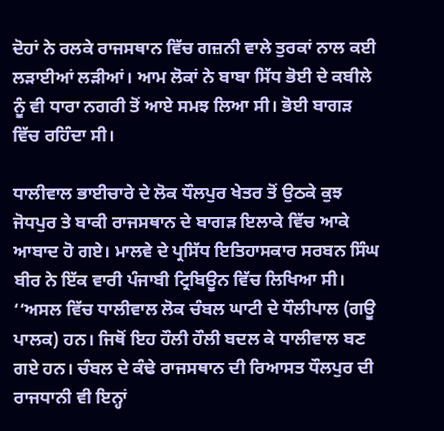ਦੋਹਾਂ ਨੇ ਰਲਕੇ ਰਾਜਸਥਾਨ ਵਿੱਚ ਗਜ਼ਨੀ ਵਾਲੇ ਤੁਰਕਾਂ ਨਾਲ ਕਈ ਲੜਾਈਆਂ ਲੜੀਆਂ। ਆਮ ਲੋਕਾਂ ਨੇ ਬਾਬਾ ਸਿੱਧ ਭੋਈ ਦੇ ਕਬੀਲੇ ਨੂੰ ਵੀ ਧਾਰਾ ਨਗਰੀ ਤੋਂ ਆਏ ਸਮਝ ਲਿਆ ਸੀ। ਭੋਈ ਬਾਗੜ ਵਿੱਚ ਰਹਿੰਦਾ ਸੀ।

ਧਾਲੀਵਾਲ ਭਾਈਚਾਰੇ ਦੇ ਲੋਕ ਧੌਲਪੁਰ ਖੇਤਰ ਤੋਂ ਉਠਕੇ ਕੁਝ ਜੋਧਪੁਰ ਤੇ ਬਾਕੀ ਰਾਜਸਥਾਨ ਦੇ ਬਾਗੜ ਇਲਾਕੇ ਵਿੱਚ ਆਕੇ ਆਬਾਦ ਹੋ ਗਏ। ਮਾਲਵੇ ਦੇ ਪ੍ਰਸਿੱਧ ਇਤਿਹਾਸਕਾਰ ਸਰਬਨ ਸਿੰਘ ਬੀਰ ਨੇ ਇੱਕ ਵਾਰੀ ਪੰਜਾਬੀ ਟ੍ਰਿਬਿਊਨ ਵਿੱਚ ਲਿਖਿਆ ਸੀ। ‘‘ਅਸਲ ਵਿੱਚ ਧਾਲੀਵਾਲ ਲੋਕ ਚੰਬਲ ਘਾਟੀ ਦੇ ਧੌਲੀਪਾਲ (ਗਊ ਪਾਲਕ) ਹਨ। ਜਿਥੋਂ ਇਹ ਹੌਲੀ ਹੌਲੀ ਬਦਲ ਕੇ ਧਾਲੀਵਾਲ ਬਣ ਗਏ ਹਨ। ਚੰਬਲ ਦੇ ਕੰਢੇ ਰਾਜਸਥਾਨ ਦੀ ਰਿਆਸਤ ਧੌਲਪੁਰ ਦੀ ਰਾਜਧਾਨੀ ਵੀ ਇਨ੍ਹਾਂ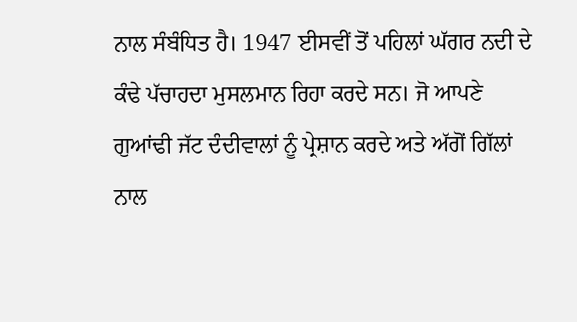ਨਾਲ ਸੰਬੰਧਿਤ ਹੈ। 1947 ਈਸਵੀਂ ਤੋਂ ਪਹਿਲਾਂ ਘੱਗਰ ਨਦੀ ਦੇ ਕੰਢੇ ਪੱਚਾਹਦਾ ਮੁਸਲਮਾਨ ਰਿਹਾ ਕਰਦੇ ਸਨ। ਜੋ ਆਪਣੇ ਗੁਆਂਢੀ ਜੱਟ ਦੰਦੀਵਾਲਾਂ ਨੂੰ ਪ੍ਰੇਸ਼ਾਨ ਕਰਦੇ ਅਤੇ ਅੱਗੋਂ ਗਿੱਲਾਂ ਨਾਲ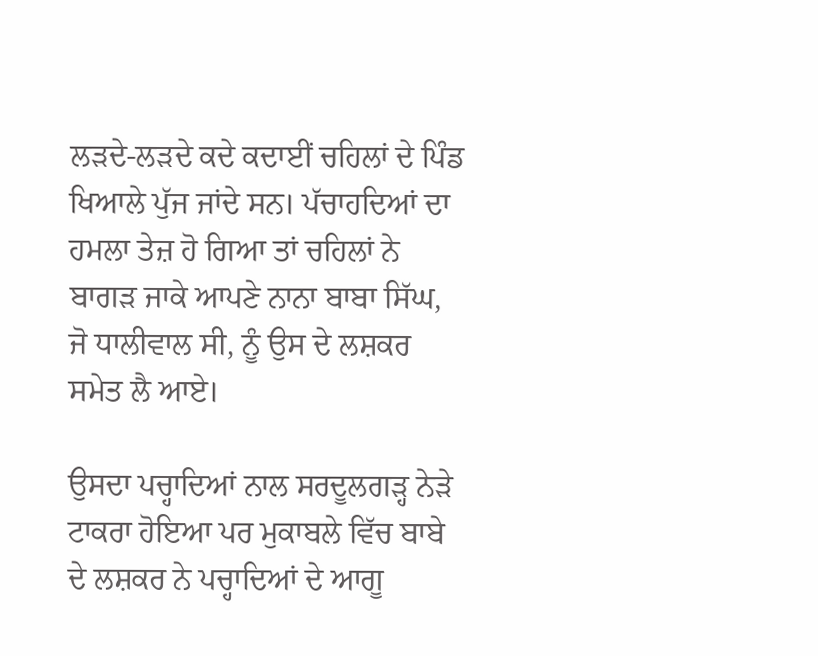ਲੜਦੇ-ਲੜਦੇ ਕਦੇ ਕਦਾਈਂ ਚਹਿਲਾਂ ਦੇ ਪਿੰਡ ਖਿਆਲੇ ਪੁੱਜ ਜਾਂਦੇ ਸਨ। ਪੱਚਾਹਦਿਆਂ ਦਾ ਹਮਲਾ ਤੇਜ਼ ਹੋ ਗਿਆ ਤਾਂ ਚਹਿਲਾਂ ਨੇ ਬਾਗੜ ਜਾਕੇ ਆਪਣੇ ਨਾਨਾ ਬਾਬਾ ਸਿੱਘ, ਜੋ ਧਾਲੀਵਾਲ ਸੀ, ਨੂੰ ਉਸ ਦੇ ਲਸ਼ਕਰ ਸਮੇਤ ਲੈ ਆਏ।

ਉਸਦਾ ਪਚ੍ਹਾਦਿਆਂ ਨਾਲ ਸਰਦੂਲਗੜ੍ਹ ਨੇੜੇ ਟਾਕਰਾ ਹੋਇਆ ਪਰ ਮੁਕਾਬਲੇ ਵਿੱਚ ਬਾਬੇ ਦੇ ਲਸ਼ਕਰ ਨੇ ਪਚ੍ਹਾਦਿਆਂ ਦੇ ਆਗੂ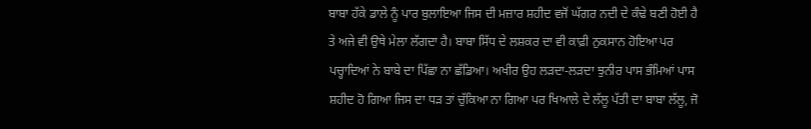ਬਾਬਾ ਹੱਕੇ ਡਾਲੇ ਨੂੰ ਪਾਰ ਬੁਲਾਇਆ ਜਿਸ ਦੀ ਮਜ਼ਾਰ ਸ਼ਹੀਦ ਵਜੋਂ ਘੱਗਰ ਨਦੀ ਦੇ ਕੰਢੇ ਬਣੀ ਹੋਈ ਹੈ ਤੇ ਅਜੇ ਵੀ ਉਥੇ ਮੇਲਾ ਲੱਗਦਾ ਹੈ। ਬਾਬਾ ਸਿੱਧ ਦੇ ਲਸ਼ਕਰ ਦਾ ਵੀ ਕਾਫ਼ੀ ਨੁਕਸਾਨ ਹੋਇਆ ਪਰ ਪਚ੍ਹਾਦਿਆਂ ਨੇ ਬਾਬੇ ਦਾ ਪਿੱਛਾ ਨਾ ਛੱਡਿਆ। ਅਖੀਰ ਉਹ ਲੜਦਾ-ਲੜਦਾ ਝੁਨੀਰ ਪਾਸ ਭੰਮਿਆਂ ਪਾਸ ਸ਼ਹੀਦ ਹੋ ਗਿਆ ਜਿਸ ਦਾ ਧੜ ਤਾਂ ਚੁੱਕਿਆ ਨਾ ਗਿਆ ਪਰ ਖਿਆਲੇ ਦੇ ਲੱਲੂ ਪੱਤੀ ਦਾ ਬਾਬਾ ਲੱਲੂ, ਜੋ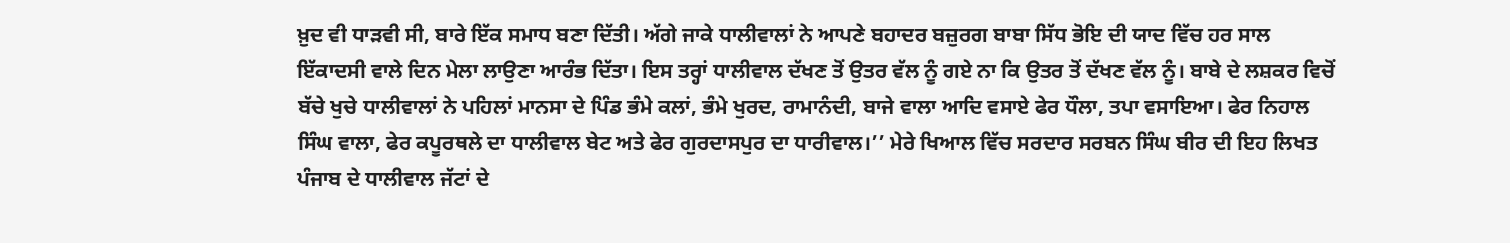ਖ਼ੁਦ ਵੀ ਧਾੜਵੀ ਸੀ, ਬਾਰੇ ਇੱਕ ਸਮਾਧ ਬਣਾ ਦਿੱਤੀ। ਅੱਗੇ ਜਾਕੇ ਧਾਲੀਵਾਲਾਂ ਨੇ ਆਪਣੇ ਬਹਾਦਰ ਬਜ਼ੁਰਗ ਬਾਬਾ ਸਿੱਧ ਭੋਇ ਦੀ ਯਾਦ ਵਿੱਚ ਹਰ ਸਾਲ ਇੱਕਾਦਸੀ ਵਾਲੇ ਦਿਨ ਮੇਲਾ ਲਾਉਣਾ ਆਰੰਭ ਦਿੱਤਾ। ਇਸ ਤਰ੍ਹਾਂ ਧਾਲੀਵਾਲ ਦੱਖਣ ਤੋਂ ਉਤਰ ਵੱਲ ਨੂੰ ਗਏ ਨਾ ਕਿ ਉਤਰ ਤੋਂ ਦੱਖਣ ਵੱਲ ਨੂੰ। ਬਾਬੇ ਦੇ ਲਸ਼ਕਰ ਵਿਚੋਂ ਬੱਚੇ ਖੁਚੇ ਧਾਲੀਵਾਲਾਂ ਨੇ ਪਹਿਲਾਂ ਮਾਨਸਾ ਦੇ ਪਿੰਡ ਭੰਮੇ ਕਲਾਂ, ਭੰਮੇ ਖੁਰਦ, ਰਾਮਾਨੰਦੀ, ਬਾਜੇ ਵਾਲਾ ਆਦਿ ਵਸਾਏ ਫੇਰ ਧੌਲਾ, ਤਪਾ ਵਸਾਇਆ। ਫੇਰ ਨਿਹਾਲ ਸਿੰਘ ਵਾਲਾ, ਫੇਰ ਕਪੂਰਥਲੇ ਦਾ ਧਾਲੀਵਾਲ ਬੇਟ ਅਤੇ ਫੇਰ ਗੁਰਦਾਸਪੁਰ ਦਾ ਧਾਰੀਵਾਲ।’’ ਮੇਰੇ ਖਿਆਲ ਵਿੱਚ ਸਰਦਾਰ ਸਰਬਨ ਸਿੰਘ ਬੀਰ ਦੀ ਇਹ ਲਿਖਤ ਪੰਜਾਬ ਦੇ ਧਾਲੀਵਾਲ ਜੱਟਾਂ ਦੇ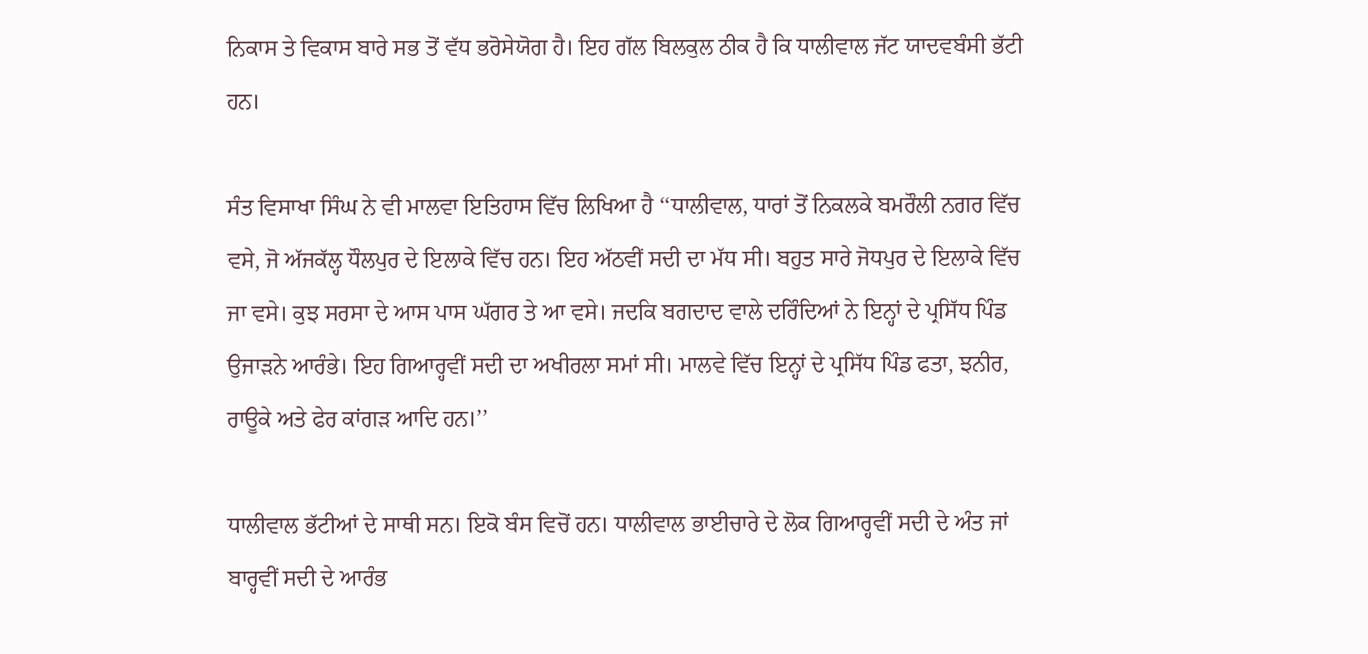ਨਿਕਾਸ ਤੇ ਵਿਕਾਸ ਬਾਰੇ ਸਭ ਤੋਂ ਵੱਧ ਭਰੋਸੇਯੋਗ ਹੈ। ਇਹ ਗੱਲ ਬਿਲਕੁਲ ਠੀਕ ਹੈ ਕਿ ਧਾਲੀਵਾਲ ਜੱਟ ਯਾਦਵਬੰਸੀ ਭੱਟੀ ਹਨ।

ਸੰਤ ਵਿਸਾਖਾ ਸਿੰਘ ਨੇ ਵੀ ਮਾਲਵਾ ਇਤਿਹਾਸ ਵਿੱਚ ਲਿਖਿਆ ਹੈ ‘‘ਧਾਲੀਵਾਲ, ਧਾਰਾਂ ਤੋਂ ਨਿਕਲਕੇ ਬਮਰੌਲੀ ਨਗਰ ਵਿੱਚ ਵਸੇ, ਜੋ ਅੱਜਕੱਲ੍ਹ ਧੌਲਪੁਰ ਦੇ ਇਲਾਕੇ ਵਿੱਚ ਹਨ। ਇਹ ਅੱਠਵੀਂ ਸਦੀ ਦਾ ਮੱਧ ਸੀ। ਬਹੁਤ ਸਾਰੇ ਜੋਧਪੁਰ ਦੇ ਇਲਾਕੇ ਵਿੱਚ ਜਾ ਵਸੇ। ਕੁਝ ਸਰਸਾ ਦੇ ਆਸ ਪਾਸ ਘੱਗਰ ਤੇ ਆ ਵਸੇ। ਜਦਕਿ ਬਗਦਾਦ ਵਾਲੇ ਦਰਿੰਦਿਆਂ ਨੇ ਇਨ੍ਹਾਂ ਦੇ ਪ੍ਰਸਿੱਧ ਪਿੰਡ ਉਜਾੜਨੇ ਆਰੰਭੇ। ਇਹ ਗਿਆਰ੍ਹਵੀਂ ਸਦੀ ਦਾ ਅਖੀਰਲਾ ਸਮਾਂ ਸੀ। ਮਾਲਵੇ ਵਿੱਚ ਇਨ੍ਹਾਂ ਦੇ ਪ੍ਰਸਿੱਧ ਪਿੰਡ ਫਤਾ, ਝਨੀਰ, ਰਾਊਕੇ ਅਤੇ ਫੇਰ ਕਾਂਗੜ ਆਦਿ ਹਨ।’’

ਧਾਲੀਵਾਲ ਭੱਟੀਆਂ ਦੇ ਸਾਥੀ ਸਨ। ਇਕੋ ਬੰਸ ਵਿਚੋਂ ਹਨ। ਧਾਲੀਵਾਲ ਭਾਈਚਾਰੇ ਦੇ ਲੋਕ ਗਿਆਰ੍ਹਵੀਂ ਸਦੀ ਦੇ ਅੰਤ ਜਾਂ ਬਾਰ੍ਹਵੀਂ ਸਦੀ ਦੇ ਆਰੰਭ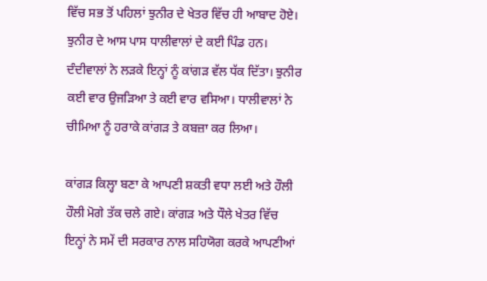ਵਿੱਚ ਸਭ ਤੋਂ ਪਹਿਲਾਂ ਝੁਨੀਰ ਦੇ ਖੇਤਰ ਵਿੱਚ ਹੀ ਆਬਾਦ ਹੋਏ। ਝੁਨੀਰ ਦੇ ਆਸ ਪਾਸ ਧਾਲੀਵਾਲਾਂ ਦੇ ਕਈ ਪਿੰਡ ਹਨ। ਦੰਦੀਵਾਲਾਂ ਨੇ ਲੜਕੇ ਇਨ੍ਹਾਂ ਨੂੰ ਕਾਂਗੜ ਵੱਲ ਧੱਕ ਦਿੱਤਾ। ਝੁਨੀਰ ਕਈ ਵਾਰ ਉਜੜਿਆ ਤੇ ਕਈ ਵਾਰ ਵਸਿਆ। ਧਾਲੀਵਾਲਾਂ ਨੇ ਚੀਮਿਆ ਨੂੰ ਹਰਾਕੇ ਕਾਂਗੜ ਤੇ ਕਬਜ਼ਾ ਕਰ ਲਿਆ।

ਕਾਂਗੜ ਕਿਲ੍ਹਾ ਬਣਾ ਕੇ ਆਪਣੀ ਸ਼ਕਤੀ ਵਧਾ ਲਈ ਅਤੇ ਹੌਲੀ ਹੌਲੀ ਮੋਗੇ ਤੱਕ ਚਲੇ ਗਏ। ਕਾਂਗੜ ਅਤੇ ਧੌਲੇ ਖੇਤਰ ਵਿੱਚ ਇਨ੍ਹਾਂ ਨੇ ਸਮੇਂ ਦੀ ਸਰਕਾਰ ਨਾਲ ਸਹਿਯੋਗ ਕਰਕੇ ਆਪਣੀਆਂ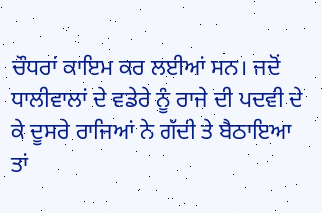ਚੌਧਰਾਂ ਕਾਇਮ ਕਰ ਲਈਆਂ ਸਨ। ਜਦੋਂ ਧਾਲੀਵਾਲਾਂ ਦੇ ਵਡੇਰੇ ਨੂੰ ਰਾਜੇ ਦੀ ਪਦਵੀ ਦੇ ਕੇ ਦੂਸਰੇ ਰਾਜਿਆਂ ਨੇ ਗੱਦੀ ਤੇ ਬੈਠਾਇਆ ਤਾਂ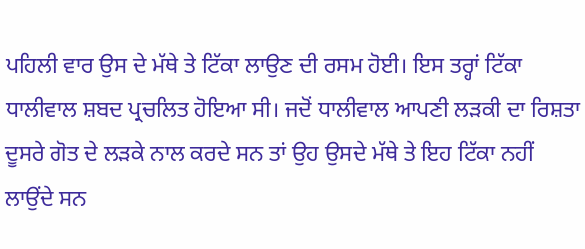ਪਹਿਲੀ ਵਾਰ ਉਸ ਦੇ ਮੱਥੇ ਤੇ ਟਿੱਕਾ ਲਾਉਣ ਦੀ ਰਸਮ ਹੋਈ। ਇਸ ਤਰ੍ਹਾਂ ਟਿੱਕਾ ਧਾਲੀਵਾਲ ਸ਼ਬਦ ਪ੍ਰਚਲਿਤ ਹੋਇਆ ਸੀ। ਜਦੋਂ ਧਾਲੀਵਾਲ ਆਪਣੀ ਲੜਕੀ ਦਾ ਰਿਸ਼ਤਾ ਦੂਸਰੇ ਗੋਤ ਦੇ ਲੜਕੇ ਨਾਲ ਕਰਦੇ ਸਨ ਤਾਂ ਉਹ ਉਸਦੇ ਮੱਥੇ ਤੇ ਇਹ ਟਿੱਕਾ ਨਹੀਂ ਲਾਉਂਦੇ ਸਨ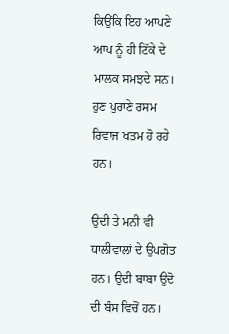ਕਿਉਂਕਿ ਇਹ ਆਪਣੇ ਆਪ ਨੂੰ ਹੀ ਟਿੱਕੇ ਦੇ ਮਾਲਕ ਸਮਝਦੇ ਸਨ। ਹੁਣ ਪੁਰਾਣੇ ਰਸਮ ਰਿਵਾਜ ਖਤਮ ਹੋ ਰਹੇ ਹਨ।

ਉਦੀ ਤੇ ਮਨੀ ਵੀ ਧਾਲੀਵਾਲਾਂ ਦੇ ਉਪਗੋਤ ਹਨ। ਉਦੀ ਬਾਬਾ ਉਦੋ ਦੀ ਬੰਸ ਵਿਚੋਂ ਹਨ।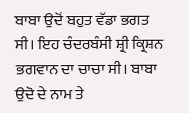ਬਾਬਾ ਉਦੋਂ ਬਹੁਤ ਵੱਡਾ ਭਗਤ ਸੀ। ਇਹ ਚੰਦਰਬੰਸੀ ਸ਼੍ਰੀ ਕ੍ਰਿਸ਼ਨ ਭਗਵਾਨ ਦਾ ਚਾਚਾ ਸੀ। ਬਾਬਾ ਉਦੋ ਦੇ ਨਾਮ ਤੇ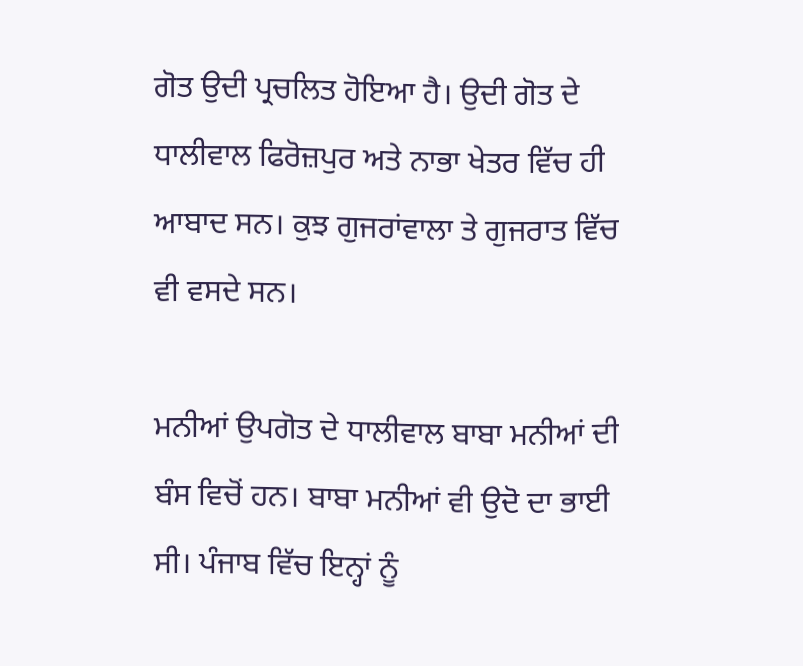ਗੋਤ ਉਦੀ ਪ੍ਰਚਲਿਤ ਹੋਇਆ ਹੈ। ਉਦੀ ਗੋਤ ਦੇ ਧਾਲੀਵਾਲ ਫਿਰੋਜ਼ਪੁਰ ਅਤੇ ਨਾਭਾ ਖੇਤਰ ਵਿੱਚ ਹੀ ਆਬਾਦ ਸਨ। ਕੁਝ ਗੁਜਰਾਂਵਾਲਾ ਤੇ ਗੁਜਰਾਤ ਵਿੱਚ ਵੀ ਵਸਦੇ ਸਨ।

ਮਨੀਆਂ ਉਪਗੋਤ ਦੇ ਧਾਲੀਵਾਲ ਬਾਬਾ ਮਨੀਆਂ ਦੀ ਬੰਸ ਵਿਚੋਂ ਹਨ। ਬਾਬਾ ਮਨੀਆਂ ਵੀ ਉਦੋ ਦਾ ਭਾਈ ਸੀ। ਪੰਜਾਬ ਵਿੱਚ ਇਨ੍ਹਾਂ ਨੂੰ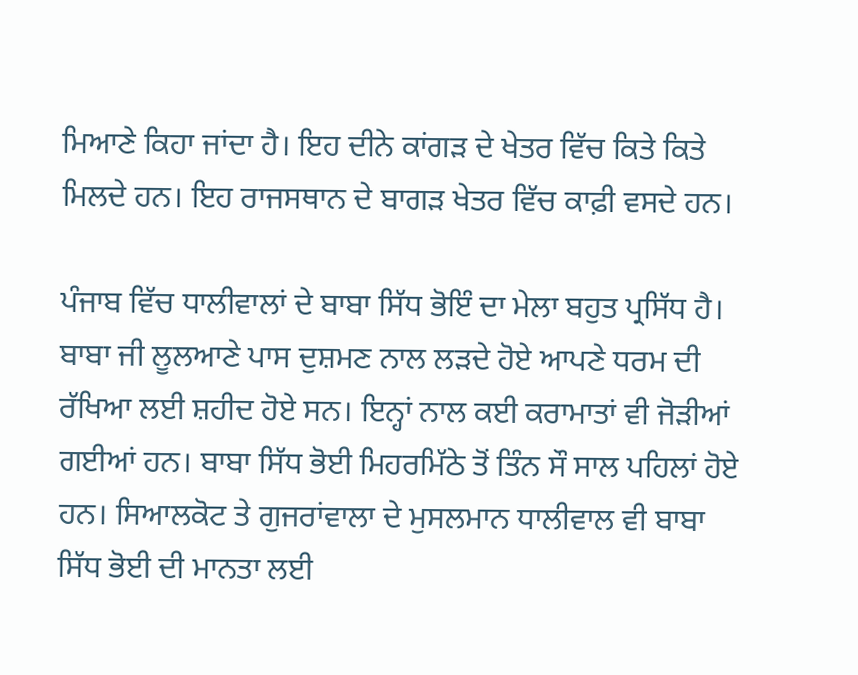ਮਿਆਣੇ ਕਿਹਾ ਜਾਂਦਾ ਹੈ। ਇਹ ਦੀਨੇ ਕਾਂਗੜ ਦੇ ਖੇਤਰ ਵਿੱਚ ਕਿਤੇ ਕਿਤੇ ਮਿਲਦੇ ਹਨ। ਇਹ ਰਾਜਸਥਾਨ ਦੇ ਬਾਗੜ ਖੇਤਰ ਵਿੱਚ ਕਾਫ਼ੀ ਵਸਦੇ ਹਨ।

ਪੰਜਾਬ ਵਿੱਚ ਧਾਲੀਵਾਲਾਂ ਦੇ ਬਾਬਾ ਸਿੱਧ ਭੋਇੰ ਦਾ ਮੇਲਾ ਬਹੁਤ ਪ੍ਰਸਿੱਧ ਹੈ। ਬਾਬਾ ਜੀ ਲੂਲਆਣੇ ਪਾਸ ਦੁਸ਼ਮਣ ਨਾਲ ਲੜਦੇ ਹੋਏ ਆਪਣੇ ਧਰਮ ਦੀ ਰੱਖਿਆ ਲਈ ਸ਼ਹੀਦ ਹੋਏ ਸਨ। ਇਨ੍ਹਾਂ ਨਾਲ ਕਈ ਕਰਾਮਾਤਾਂ ਵੀ ਜੋੜੀਆਂ ਗਈਆਂ ਹਨ। ਬਾਬਾ ਸਿੱਧ ਭੋਈ ਮਿਹਰਮਿੱਠੇ ਤੋਂ ਤਿੰਨ ਸੌ ਸਾਲ ਪਹਿਲਾਂ ਹੋਏ ਹਨ। ਸਿਆਲਕੋਟ ਤੇ ਗੁਜਰਾਂਵਾਲਾ ਦੇ ਮੁਸਲਮਾਨ ਧਾਲੀਵਾਲ ਵੀ ਬਾਬਾ ਸਿੱਧ ਭੋਈ ਦੀ ਮਾਨਤਾ ਲਈ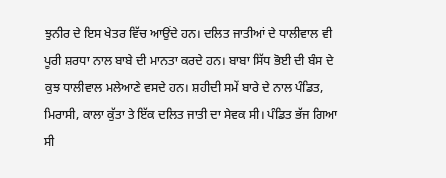ਝੁਨੀਰ ਦੇ ਇਸ ਖੇਤਰ ਵਿੱਚ ਆਉਂਦੇ ਹਨ। ਦਲਿਤ ਜਾਤੀਆਂ ਦੇ ਧਾਲੀਵਾਲ ਵੀ ਪੂਰੀ ਸ਼ਰਧਾ ਨਾਲ ਬਾਬੇ ਦੀ ਮਾਨਤਾ ਕਰਦੇ ਹਨ। ਬਾਬਾ ਸਿੱਧ ਭੋਈ ਦੀ ਬੰਸ ਦੇ ਕੁਝ ਧਾਲੀਵਾਲ ਮਲੇਆਣੇ ਵਸਦੇ ਹਨ। ਸ਼ਹੀਦੀ ਸਮੇਂ ਬਾਰੇ ਦੇ ਨਾਲ ਪੰਡਿਤ, ਮਿਰਾਸੀ, ਕਾਲਾ ਕੁੱਤਾ ਤੇ ਇੱਕ ਦਲਿਤ ਜਾਤੀ ਦਾ ਸੇਵਕ ਸੀ। ਪੰਡਿਤ ਭੱਜ ਗਿਆ ਸੀ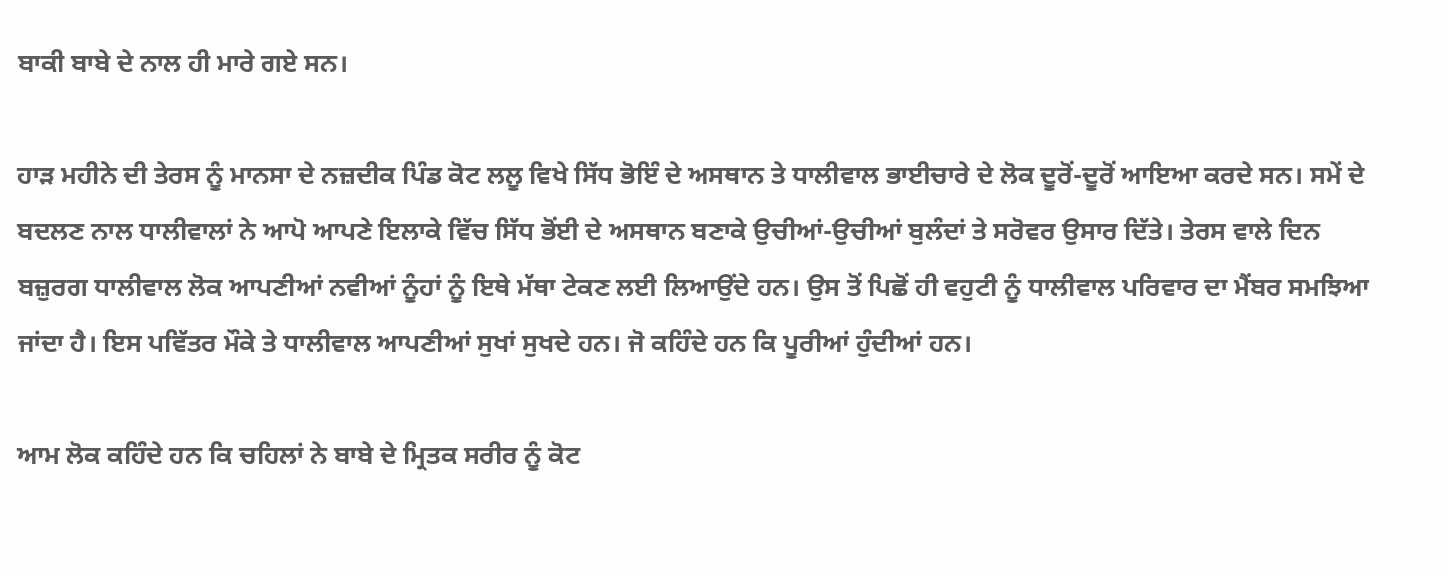ਬਾਕੀ ਬਾਬੇ ਦੇ ਨਾਲ ਹੀ ਮਾਰੇ ਗਏ ਸਨ।

ਹਾੜ ਮਹੀਨੇ ਦੀ ਤੇਰਸ ਨੂੰ ਮਾਨਸਾ ਦੇ ਨਜ਼ਦੀਕ ਪਿੰਡ ਕੋਟ ਲਲੂ ਵਿਖੇ ਸਿੱਧ ਭੋਇੰ ਦੇ ਅਸਥਾਨ ਤੇ ਧਾਲੀਵਾਲ ਭਾਈਚਾਰੇ ਦੇ ਲੋਕ ਦੂਰੋਂ-ਦੂਰੋਂ ਆਇਆ ਕਰਦੇ ਸਨ। ਸਮੇਂ ਦੇ ਬਦਲਣ ਨਾਲ ਧਾਲੀਵਾਲਾਂ ਨੇ ਆਪੋ ਆਪਣੇ ਇਲਾਕੇ ਵਿੱਚ ਸਿੱਧ ਭੋਂਈ ਦੇ ਅਸਥਾਨ ਬਣਾਕੇ ਉਚੀਆਂ-ਉਚੀਆਂ ਬੁਲੰਦਾਂ ਤੇ ਸਰੋਵਰ ਉਸਾਰ ਦਿੱਤੇ। ਤੇਰਸ ਵਾਲੇ ਦਿਨ ਬਜ਼ੁਰਗ ਧਾਲੀਵਾਲ ਲੋਕ ਆਪਣੀਆਂ ਨਵੀਆਂ ਨੂੰਹਾਂ ਨੂੰ ਇਥੇ ਮੱਥਾ ਟੇਕਣ ਲਈ ਲਿਆਉਂਦੇ ਹਨ। ਉਸ ਤੋਂ ਪਿਛੋਂ ਹੀ ਵਹੁਟੀ ਨੂੰ ਧਾਲੀਵਾਲ ਪਰਿਵਾਰ ਦਾ ਮੈਂਬਰ ਸਮਝਿਆ ਜਾਂਦਾ ਹੈ। ਇਸ ਪਵਿੱਤਰ ਮੌਕੇ ਤੇ ਧਾਲੀਵਾਲ ਆਪਣੀਆਂ ਸੁਖਾਂ ਸੁਖਦੇ ਹਨ। ਜੋ ਕਹਿੰਦੇ ਹਨ ਕਿ ਪੂਰੀਆਂ ਹੁੰਦੀਆਂ ਹਨ।

ਆਮ ਲੋਕ ਕਹਿੰਦੇ ਹਨ ਕਿ ਚਹਿਲਾਂ ਨੇ ਬਾਬੇ ਦੇ ਮ੍ਰਿਤਕ ਸਰੀਰ ਨੂੰ ਕੋਟ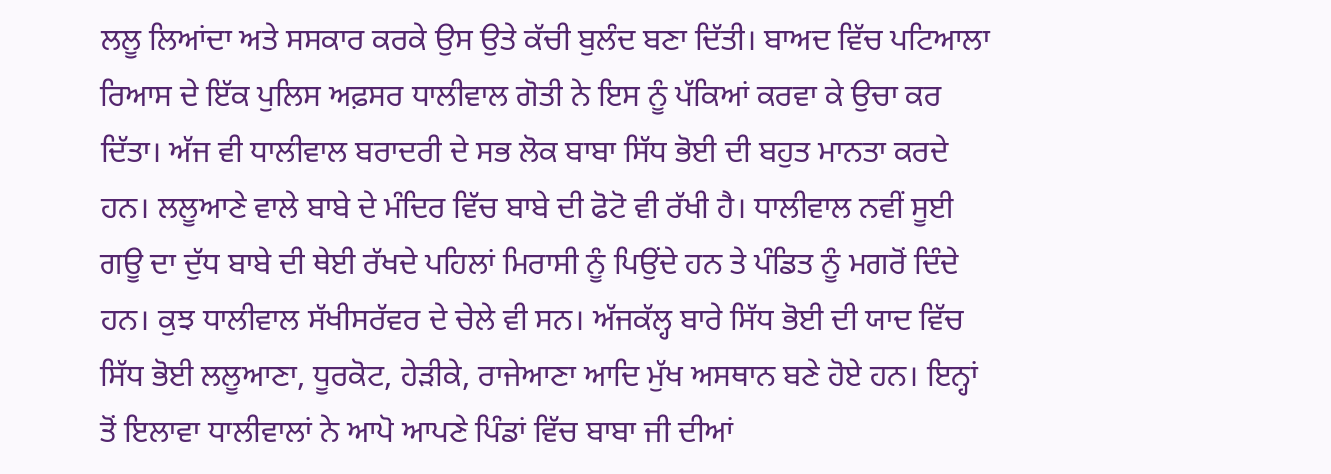ਲਲੂ ਲਿਆਂਦਾ ਅਤੇ ਸਸਕਾਰ ਕਰਕੇ ਉਸ ਉਤੇ ਕੱਚੀ ਬੁਲੰਦ ਬਣਾ ਦਿੱਤੀ। ਬਾਅਦ ਵਿੱਚ ਪਟਿਆਲਾ ਰਿਆਸ ਦੇ ਇੱਕ ਪੁਲਿਸ ਅਫ਼ਸਰ ਧਾਲੀਵਾਲ ਗੋਤੀ ਨੇ ਇਸ ਨੂੰ ਪੱਕਿਆਂ ਕਰਵਾ ਕੇ ਉਚਾ ਕਰ ਦਿੱਤਾ। ਅੱਜ ਵੀ ਧਾਲੀਵਾਲ ਬਰਾਦਰੀ ਦੇ ਸਭ ਲੋਕ ਬਾਬਾ ਸਿੱਧ ਭੋਈ ਦੀ ਬਹੁਤ ਮਾਨਤਾ ਕਰਦੇ ਹਨ। ਲਲੂਆਣੇ ਵਾਲੇ ਬਾਬੇ ਦੇ ਮੰਦਿਰ ਵਿੱਚ ਬਾਬੇ ਦੀ ਫੋਟੋ ਵੀ ਰੱਖੀ ਹੈ। ਧਾਲੀਵਾਲ ਨਵੀਂ ਸੂਈ ਗਊ ਦਾ ਦੁੱਧ ਬਾਬੇ ਦੀ ਥੇਈ ਰੱਖਦੇ ਪਹਿਲਾਂ ਮਿਰਾਸੀ ਨੂੰ ਪਿਉਂਦੇ ਹਨ ਤੇ ਪੰਡਿਤ ਨੂੰ ਮਗਰੋਂ ਦਿੰਦੇ ਹਨ। ਕੁਝ ਧਾਲੀਵਾਲ ਸੱਖੀਸਰੱਵਰ ਦੇ ਚੇਲੇ ਵੀ ਸਨ। ਅੱਜਕੱਲ੍ਹ ਬਾਰੇ ਸਿੱਧ ਭੋਈ ਦੀ ਯਾਦ ਵਿੱਚ ਸਿੱਧ ਭੋਈ ਲਲੂਆਣਾ, ਧੂਰਕੋਟ, ਹੇੜੀਕੇ, ਰਾਜੇਆਣਾ ਆਦਿ ਮੁੱਖ ਅਸਥਾਨ ਬਣੇ ਹੋਏ ਹਨ। ਇਨ੍ਹਾਂ ਤੋਂ ਇਲਾਵਾ ਧਾਲੀਵਾਲਾਂ ਨੇ ਆਪੋ ਆਪਣੇ ਪਿੰਡਾਂ ਵਿੱਚ ਬਾਬਾ ਜੀ ਦੀਆਂ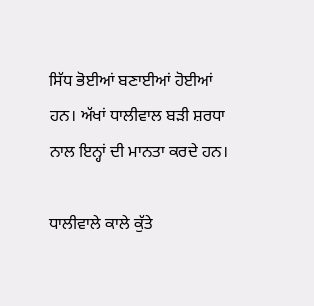ਸਿੱਧ ਭੋਈਆਂ ਬਣਾਈਆਂ ਹੋਈਆਂ ਹਨ। ਅੱਖਾਂ ਧਾਲੀਵਾਲ ਬੜੀ ਸ਼ਰਧਾ ਨਾਲ ਇਨ੍ਹਾਂ ਦੀ ਮਾਨਤਾ ਕਰਦੇ ਹਨ।

ਧਾਲੀਵਾਲੇ ਕਾਲੇ ਕੁੱਤੇ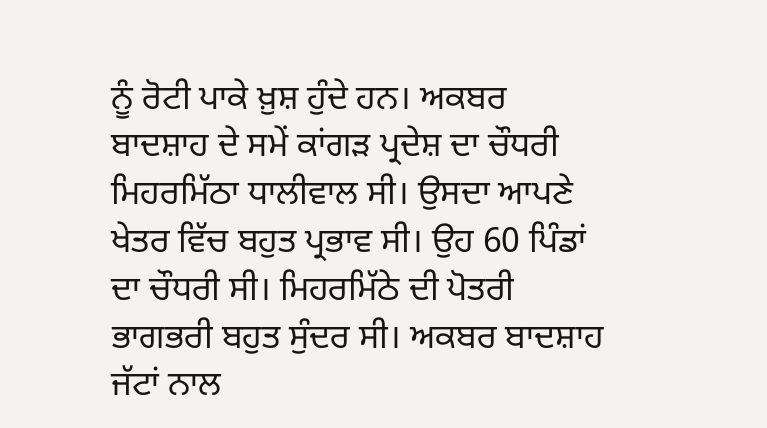ਨੂੰ ਰੋਟੀ ਪਾਕੇ ਖ਼ੁਸ਼ ਹੁੰਦੇ ਹਨ। ਅਕਬਰ ਬਾਦਸ਼ਾਹ ਦੇ ਸਮੇਂ ਕਾਂਗੜ ਪ੍ਰਦੇਸ਼ ਦਾ ਚੌਧਰੀ ਮਿਹਰਮਿੱਠਾ ਧਾਲੀਵਾਲ ਸੀ। ਉਸਦਾ ਆਪਣੇ ਖੇਤਰ ਵਿੱਚ ਬਹੁਤ ਪ੍ਰਭਾਵ ਸੀ। ਉਹ 60 ਪਿੰਡਾਂ ਦਾ ਚੌਧਰੀ ਸੀ। ਮਿਹਰਮਿੱਠੇ ਦੀ ਪੋਤਰੀ ਭਾਗਭਰੀ ਬਹੁਤ ਸੁੰਦਰ ਸੀ। ਅਕਬਰ ਬਾਦਸ਼ਾਹ ਜੱਟਾਂ ਨਾਲ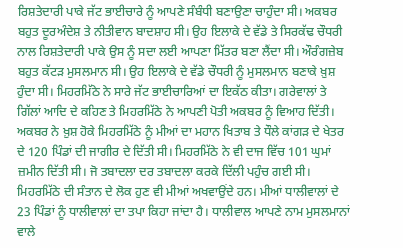ਰਿਸ਼ਤੇਦਾਰੀ ਪਾਕੇ ਜੱਟ ਭਾਈਚਾਰੇ ਨੂੰ ਆਪਣੇ ਸੰਬੰਧੀ ਬਣਾਉਣਾ ਚਾਹੁੰਦਾ ਸੀ। ਅਕਬਰ ਬਹੁਤ ਦੂਰਅੰਦੇਸ਼ ਤੇ ਨੀਤੀਵਾਨ ਬਾਦਸ਼ਾਹ ਸੀ। ਉਹ ਇਲਾਕੇ ਦੇ ਵੱਡੇ ਤੇ ਸਿਰਕੱਢ ਚੌਧਰੀ ਨਾਲ ਰਿਸ਼ਤੇਦਾਰੀ ਪਾਕੇ ਉਸ ਨੂੰ ਸਦਾ ਲਈ ਆਪਣਾ ਮਿੱਤਰ ਬਣਾ ਲੈਂਦਾ ਸੀ। ਔਰੰਗਜ਼ੇਬ ਬਹੁਤ ਕੱਟੜ ਮੁਸਲਮਾਨ ਸੀ। ਉਹ ਇਲਾਕੇ ਦੇ ਵੱਡੇ ਚੌਧਰੀ ਨੂੰ ਮੁਸਲਮਾਨ ਬਣਾਕੇ ਖ਼ੁਸ਼ ਹੁੰਦਾ ਸੀ। ਮਿਹਰਮਿੱਠੇ ਨੇ ਸਾਰੇ ਜੱਟ ਭਾਈਚਾਰਿਆਂ ਦਾ ਇਕੱਠ ਕੀਤਾ। ਗਰੇਵਾਲਾਂ ਤੇ ਗਿੱਲਾਂ ਆਦਿ ਦੇ ਕਹਿਣ ਤੇ ਮਿਹਰਮਿੱਠੇ ਨੇ ਆਪਣੀ ਪੋਤੀ ਅਕਬਰ ਨੂੰ ਵਿਆਹ ਦਿੱਤੀ। ਅਕਬਰ ਨੇ ਖ਼ੁਸ਼ ਹੋਕੇ ਮਿਹਰਮਿੱਠੇ ਨੂੰ ਮੀਆਂ ਦਾ ਮਹਾਨ ਖਿਤਾਬ ਤੇ ਧੌਲੇ ਕਾਂਗੜ ਦੇ ਖੇਤਰ ਦੇ 120 ਪਿੰਡਾਂ ਦੀ ਜਾਗੀਰ ਦੇ ਦਿੱਤੀ ਸੀ। ਮਿਹਰਮਿੱਠੇ ਨੇ ਵੀ ਦਾਜ ਵਿੱਚ 101 ਘੁਮਾਂ ਜ਼ਮੀਨ ਦਿੱਤੀ ਸੀ। ਜੋ ਤਬਾਦਲਾ ਦਰ ਤਬਾਦਲਾ ਕਰਕੇ ਦਿੱਲੀ ਪਹੁੰਚ ਗਈ ਸੀ। ਮਿਹਰਮਿੱਠੇ ਦੀ ਸੰਤਾਨ ਦੇ ਲੋਕ ਹੁਣ ਵੀ ਮੀਆਂ ਅਖਵਾਉਂਦੇ ਹਨ। ਮੀਆਂ ਧਾਲੀਵਾਲਾਂ ਦੇ 23 ਪਿੰਡਾਂ ਨੂੰ ਧਾਲੀਵਾਲਾਂ ਦਾ ਤਪਾ ਕਿਹਾ ਜਾਂਦਾ ਹੈ। ਧਾਲੀਵਾਲ ਆਪਣੇ ਨਾਮ ਮੁਸਲਮਾਨਾਂ ਵਾਲੇ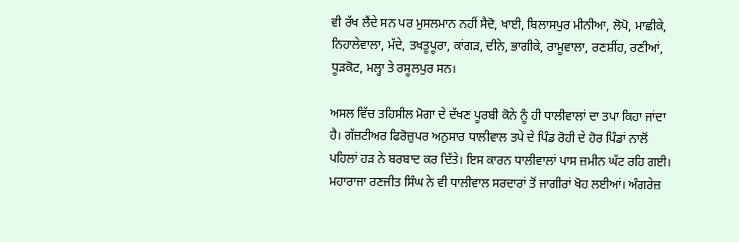ਵੀ ਰੱਖ ਲੈਂਦੇ ਸਨ ਪਰ ਮੁਸਲਮਾਨ ਨਹੀਂ ਸੈਦੋ, ਖਾਈ, ਬਿਲਾਸਪੁਰ ਮੀਨੀਆ, ਲੋਪੋ, ਮਾਛੀਕੇ, ਨਿਹਾਲੇਵਾਲਾ, ਮੱਦੇ, ਤਖਤੂਪੂਰਾ, ਕਾਂਗੜ, ਦੀਨੇ, ਭਾਗੀਕੇ, ਰਾਮੂਵਾਲਾ, ਰਣਸ਼ੀਂਹ, ਰਣੀਆਂ, ਧੂੜਕੋਟ, ਮਲ੍ਹਾ ਤੇ ਰਸੂਲਪੁਰ ਸਨ।

ਅਸਲ ਵਿੱਚ ਤਹਿਸੀਲ ਮੋਗਾ ਦੇ ਦੱਖਣ ਪੂਰਬੀ ਕੋਨੇ ਨੂੰ ਹੀ ਧਾਲੀਵਾਲਾਂ ਦਾ ਤਪਾ ਕਿਹਾ ਜਾਂਦਾ ਹੈ। ਗੱਜ਼ਟੀਅਰ ਫਿਰੋਜ਼ੁਪਰ ਅਨੁਸਾਰ ਧਾਲੀਵਾਲ ਤਪੇ ਦੇ ਪਿੰਡ ਰੋਹੀ ਦੇ ਹੋਰ ਪਿੰਡਾਂ ਨਾਲੋਂ ਪਹਿਲਾਂ ਹੜ ਨੇ ਬਰਬਾਦ ਕਰ ਦਿੱਤੇ। ਇਸ ਕਾਰਨ ਧਾਲੀਵਾਲਾਂ ਪਾਸ ਜ਼ਮੀਨ ਘੱਟ ਰਹਿ ਗਈ। ਮਹਾਰਾਜਾ ਰਣਜੀਤ ਸਿੰਘ ਨੇ ਵੀ ਧਾਲੀਵਾਲ ਸਰਦਾਰਾਂ ਤੋਂ ਜਾਗੀਰਾਂ ਖੋਹ ਲਈਆਂ। ਅੰਗਰੇਜ਼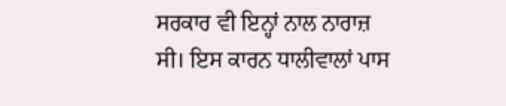ਸਰਕਾਰ ਵੀ ਇਨ੍ਹਾਂ ਨਾਲ ਨਾਰਾਜ਼ ਸੀ। ਇਸ ਕਾਰਨ ਧਾਲੀਵਾਲਾਂ ਪਾਸ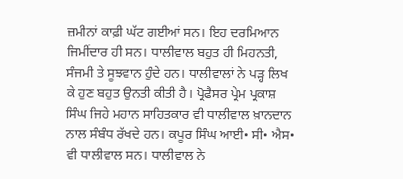ਜ਼ਮੀਨਾਂ ਕਾਫ਼ੀ ਘੱਟ ਗਈਆਂ ਸਨ। ਇਹ ਦਰਮਿਆਨ ਜਿਮੀਂਦਾਰ ਹੀ ਸਨ। ਧਾਲੀਵਾਲ ਬਹੁਤ ਹੀ ਮਿਹਨਤੀ, ਸੰਜਮੀ ਤੇ ਸੂਝਵਾਨ ਹੁੰਦੇ ਹਨ। ਧਾਲੀਵਾਲਾਂ ਨੇ ਪੜ੍ਹ ਲਿਖ ਕੇ ਹੁਣ ਬਹੁਤ ਉਨਤੀ ਕੀਤੀ ਹੈ। ਪ੍ਰੋਫੈਸਰ ਪ੍ਰੇਮ ਪ੍ਰਕਾਸ਼ ਸਿੰਘ ਜਿਹੇ ਮਹਾਨ ਸਾਹਿਤਕਾਰ ਵੀ ਧਾਲੀਵਾਲ ਖ਼ਾਨਦਾਨ ਨਾਲ ਸੰਬੰਧ ਰੱਖਦੇ ਹਨ। ਕਪੂਰ ਸਿੰਘ ਆਈ• ਸੀ• ਐਸ• ਵੀ ਧਾਲੀਵਾਲ ਸਨ। ਧਾਲੀਵਾਲ ਨੇ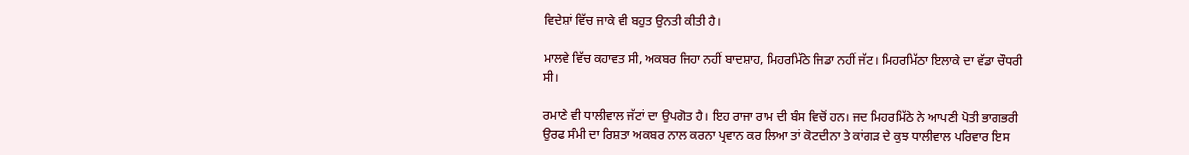ਵਿਦੇਸ਼ਾਂ ਵਿੱਚ ਜਾਕੇ ਵੀ ਬਹੁਤ ਉਨਤੀ ਕੀਤੀ ਹੈ।

ਮਾਲਵੇ ਵਿੱਚ ਕਹਾਵਤ ਸੀ, ਅਕਬਰ ਜਿਹਾ ਨਹੀਂ ਬਾਦਸ਼ਾਹ, ਮਿਹਰਮਿੱਠੇ ਜਿਡਾ ਨਹੀਂ ਜੱਟ। ਮਿਹਰਮਿੱਠਾ ਇਲਾਕੇ ਦਾ ਵੱਡਾ ਚੌਧਰੀ ਸੀ।

ਰਮਾਣੇ ਵੀ ਧਾਲੀਵਾਲ ਜੱਟਾਂ ਦਾ ਉਪਗੋਤ ਹੈ। ਇਹ ਰਾਜਾ ਰਾਮ ਦੀ ਬੰਸ ਵਿਚੋਂ ਹਨ। ਜਦ ਮਿਹਰਮਿੱਠੇ ਨੇ ਆਪਣੀ ਪੋਤੀ ਭਾਗਭਰੀ ਉਰਫ ਸੰਮੀ ਦਾ ਰਿਸ਼ਤਾ ਅਕਬਰ ਨਾਲ ਕਰਨਾ ਪ੍ਰਵਾਨ ਕਰ ਲਿਆ ਤਾਂ ਕੋਟਦੀਨਾ ਤੇ ਕਾਂਗੜ ਦੇ ਕੁਝ ਧਾਲੀਵਾਲ ਪਰਿਵਾਰ ਇਸ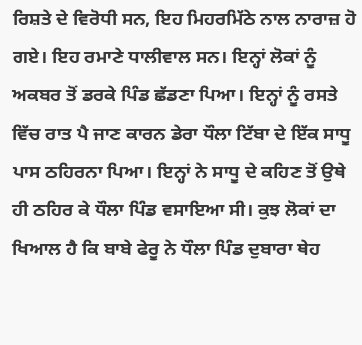ਰਿਸ਼ਤੇ ਦੇ ਵਿਰੋਧੀ ਸਨ, ਇਹ ਮਿਹਰਮਿੱਠੇ ਨਾਲ ਨਾਰਾਜ਼ ਹੋ ਗਏ। ਇਹ ਰਮਾਣੇ ਧਾਲੀਵਾਲ ਸਨ। ਇਨ੍ਹਾਂ ਲੋਕਾਂ ਨੂੰ ਅਕਬਰ ਤੋਂ ਡਰਕੇ ਪਿੰਡ ਛੱਡਣਾ ਪਿਆ। ਇਨ੍ਹਾਂ ਨੂੰ ਰਸਤੇ ਵਿੱਚ ਰਾਤ ਪੈ ਜਾਣ ਕਾਰਨ ਡੇਰਾ ਧੌਲਾ ਟਿੱਬਾ ਦੇ ਇੱਕ ਸਾਧੂ ਪਾਸ ਠਹਿਰਨਾ ਪਿਆ। ਇਨ੍ਹਾਂ ਨੇ ਸਾਧੂ ਦੇ ਕਹਿਣ ਤੋਂ ਉਥੇ ਹੀ ਠਹਿਰ ਕੇ ਧੌਲਾ ਪਿੰਡ ਵਸਾਇਆ ਸੀ। ਕੁਝ ਲੋਕਾਂ ਦਾ ਖਿਆਲ ਹੈ ਕਿ ਬਾਬੇ ਫੇਰੂ ਨੇ ਧੌਲਾ ਪਿੰਡ ਦੁਬਾਰਾ ਥੇਹ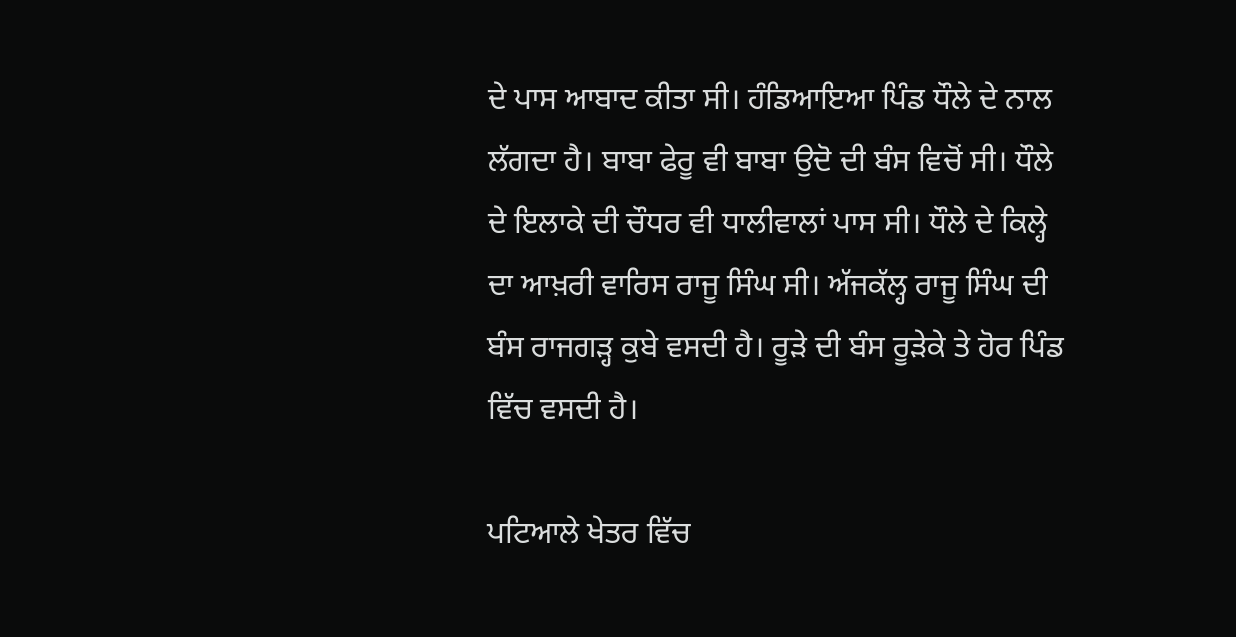ਦੇ ਪਾਸ ਆਬਾਦ ਕੀਤਾ ਸੀ। ਹੰਡਿਆਇਆ ਪਿੰਡ ਧੌਲੇ ਦੇ ਨਾਲ ਲੱਗਦਾ ਹੈ। ਬਾਬਾ ਫੇਰੂ ਵੀ ਬਾਬਾ ਉਦੋ ਦੀ ਬੰਸ ਵਿਚੋਂ ਸੀ। ਧੌਲੇ ਦੇ ਇਲਾਕੇ ਦੀ ਚੌਧਰ ਵੀ ਧਾਲੀਵਾਲਾਂ ਪਾਸ ਸੀ। ਧੌਲੇ ਦੇ ਕਿਲ੍ਹੇ ਦਾ ਆਖ਼ਰੀ ਵਾਰਿਸ ਰਾਜੂ ਸਿੰਘ ਸੀ। ਅੱਜਕੱਲ੍ਹ ਰਾਜੂ ਸਿੰਘ ਦੀ ਬੰਸ ਰਾਜਗੜ੍ਹ ਕੁਬੇ ਵਸਦੀ ਹੈ। ਰੂੜੇ ਦੀ ਬੰਸ ਰੂੜੇਕੇ ਤੇ ਹੋਰ ਪਿੰਡ ਵਿੱਚ ਵਸਦੀ ਹੈ।

ਪਟਿਆਲੇ ਖੇਤਰ ਵਿੱਚ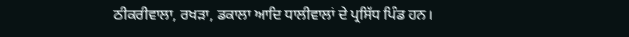ਠੀਕਰੀਵਾਲਾ, ਰਖੜਾ, ਡਕਾਲਾ ਆਦਿ ਧਾਲੀਵਾਲਾਂ ਦੇ ਪ੍ਰਸਿੱਧ ਪਿੰਡ ਹਨ।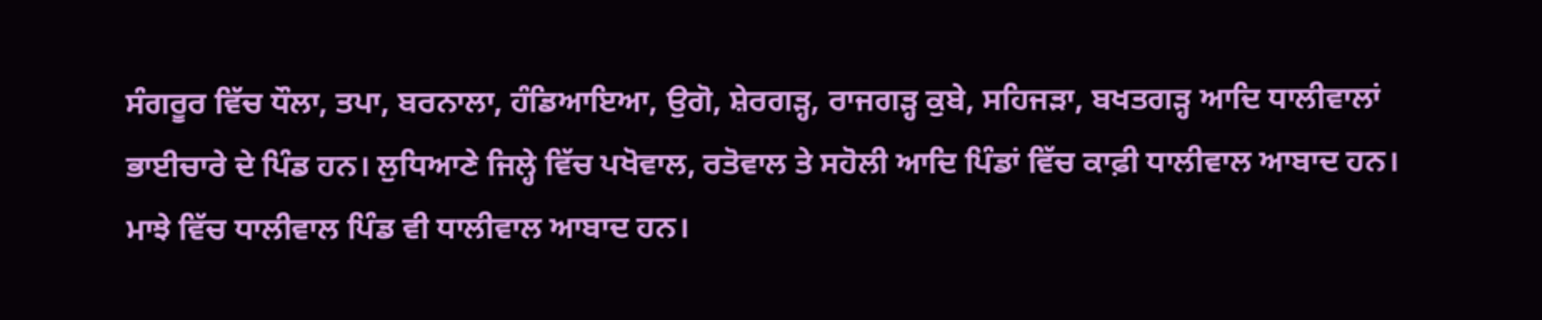ਸੰਗਰੂਰ ਵਿੱਚ ਧੌਲਾ, ਤਪਾ, ਬਰਨਾਲਾ, ਹੰਡਿਆਇਆ, ਉਗੋ, ਸ਼ੇਰਗੜ੍ਹ, ਰਾਜਗੜ੍ਹ ਕੁਬੇ, ਸਹਿਜੜਾ, ਬਖਤਗੜ੍ਹ ਆਦਿ ਧਾਲੀਵਾਲਾਂ ਭਾਈਚਾਰੇ ਦੇ ਪਿੰਡ ਹਨ। ਲੁਧਿਆਣੇ ਜਿਲ੍ਹੇ ਵਿੱਚ ਪਖੋਵਾਲ, ਰਤੋਵਾਲ ਤੇ ਸਹੋਲੀ ਆਦਿ ਪਿੰਡਾਂ ਵਿੱਚ ਕਾਫ਼ੀ ਧਾਲੀਵਾਲ ਆਬਾਦ ਹਨ। ਮਾਝੇ ਵਿੱਚ ਧਾਲੀਵਾਲ ਪਿੰਡ ਵੀ ਧਾਲੀਵਾਲ ਆਬਾਦ ਹਨ।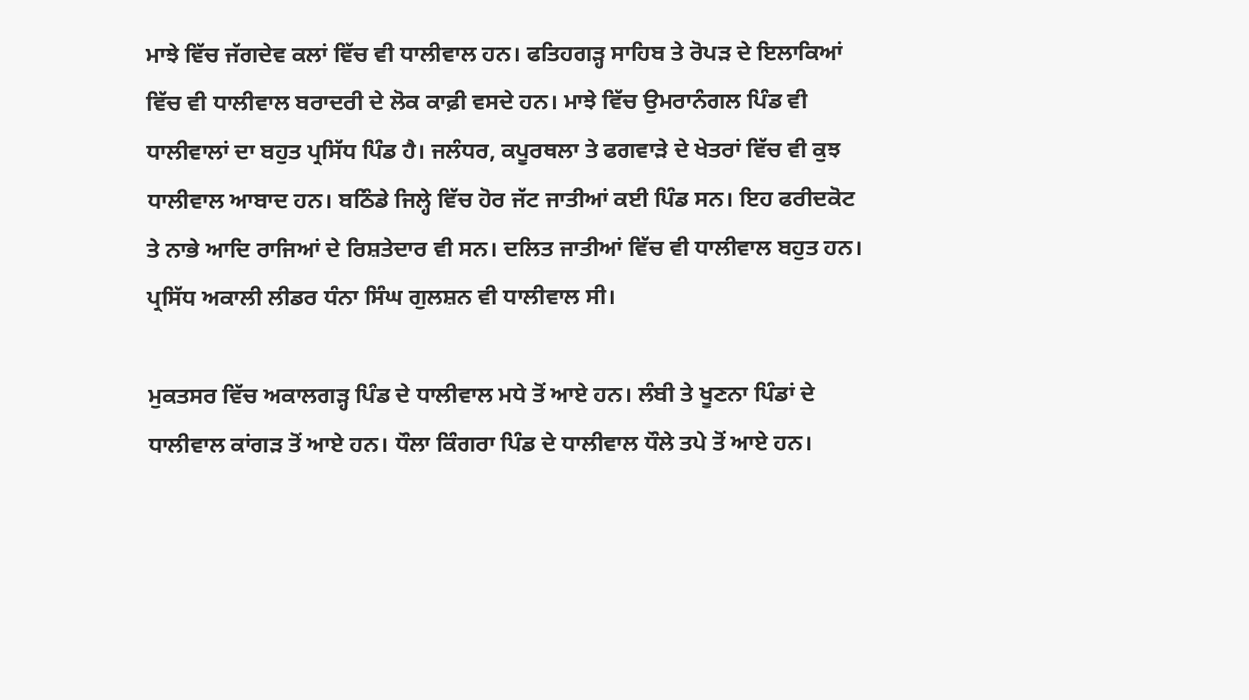ਮਾਝੇ ਵਿੱਚ ਜੱਗਦੇਵ ਕਲਾਂ ਵਿੱਚ ਵੀ ਧਾਲੀਵਾਲ ਹਨ। ਫਤਿਹਗੜ੍ਹ ਸਾਹਿਬ ਤੇ ਰੋਪੜ ਦੇ ਇਲਾਕਿਆਂ ਵਿੱਚ ਵੀ ਧਾਲੀਵਾਲ ਬਰਾਦਰੀ ਦੇ ਲੋਕ ਕਾਫ਼ੀ ਵਸਦੇ ਹਨ। ਮਾਝੇ ਵਿੱਚ ਉਮਰਾਨੰਗਲ ਪਿੰਡ ਵੀ ਧਾਲੀਵਾਲਾਂ ਦਾ ਬਹੁਤ ਪ੍ਰਸਿੱਧ ਪਿੰਡ ਹੈ। ਜਲੰਧਰ, ਕਪੂਰਥਲਾ ਤੇ ਫਗਵਾੜੇ ਦੇ ਖੇਤਰਾਂ ਵਿੱਚ ਵੀ ਕੁਝ ਧਾਲੀਵਾਲ ਆਬਾਦ ਹਨ। ਬਠਿੰਡੇ ਜਿਲ੍ਹੇ ਵਿੱਚ ਹੋਰ ਜੱਟ ਜਾਤੀਆਂ ਕਈ ਪਿੰਡ ਸਨ। ਇਹ ਫਰੀਦਕੋਟ ਤੇ ਨਾਭੇ ਆਦਿ ਰਾਜਿਆਂ ਦੇ ਰਿਸ਼ਤੇਦਾਰ ਵੀ ਸਨ। ਦਲਿਤ ਜਾਤੀਆਂ ਵਿੱਚ ਵੀ ਧਾਲੀਵਾਲ ਬਹੁਤ ਹਨ। ਪ੍ਰਸਿੱਧ ਅਕਾਲੀ ਲੀਡਰ ਧੰਨਾ ਸਿੰਘ ਗੁਲਸ਼ਨ ਵੀ ਧਾਲੀਵਾਲ ਸੀ।

ਮੁਕਤਸਰ ਵਿੱਚ ਅਕਾਲਗੜ੍ਹ ਪਿੰਡ ਦੇ ਧਾਲੀਵਾਲ ਮਧੇ ਤੋਂ ਆਏ ਹਨ। ਲੰਬੀ ਤੇ ਖੂਣਨਾ ਪਿੰਡਾਂ ਦੇ ਧਾਲੀਵਾਲ ਕਾਂਗੜ ਤੋਂ ਆਏ ਹਨ। ਧੌਲਾ ਕਿੰਗਰਾ ਪਿੰਡ ਦੇ ਧਾਲੀਵਾਲ ਧੌਲੇ ਤਪੇ ਤੋਂ ਆਏ ਹਨ।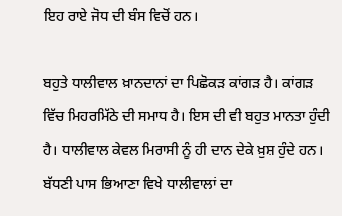ਇਹ ਰਾਏ ਜੋਧ ਦੀ ਬੰਸ ਵਿਚੋਂ ਹਨ।

ਬਹੁਤੇ ਧਾਲੀਵਾਲ ਖ਼ਾਨਦਾਨਾਂ ਦਾ ਪਿਛੋਕੜ ਕਾਂਗੜ ਹੈ। ਕਾਂਗੜ ਵਿੱਚ ਮਿਹਰਮਿੱਠੇ ਦੀ ਸਮਾਧ ਹੈ। ਇਸ ਦੀ ਵੀ ਬਹੁਤ ਮਾਨਤਾ ਹੁੰਦੀ ਹੈ। ਧਾਲੀਵਾਲ ਕੇਵਲ ਮਿਰਾਸੀ ਨੂੰ ਹੀ ਦਾਨ ਦੇਕੇ ਖ਼ੁਸ਼ ਹੁੰਦੇ ਹਨ। ਬੱਧਣੀ ਪਾਸ ਭਿਆਣਾ ਵਿਖੇ ਧਾਲੀਵਾਲਾਂ ਦਾ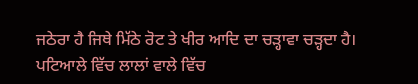ਜਠੇਰਾ ਹੈ ਜਿਥੇ ਮਿੱਠੇ ਰੋਟ ਤੇ ਖੀਰ ਆਦਿ ਦਾ ਚੜ੍ਹਾਵਾ ਚੜ੍ਹਦਾ ਹੈ। ਪਟਿਆਲੇ ਵਿੱਚ ਲਾਲਾਂ ਵਾਲੇ ਵਿੱਚ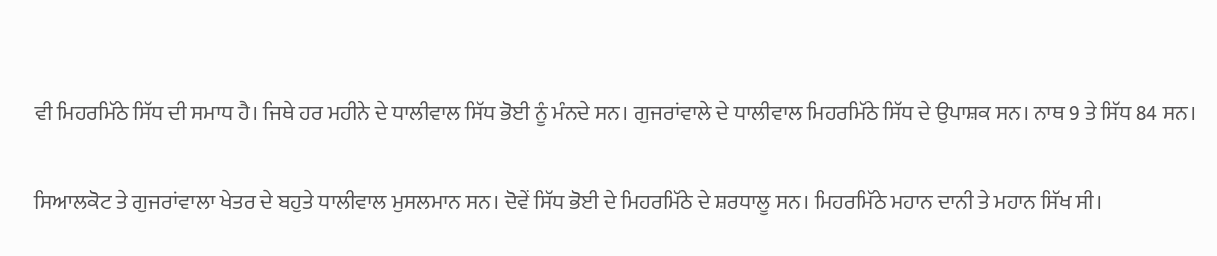ਵੀ ਮਿਹਰਮਿੱਠੇ ਸਿੱਧ ਦੀ ਸਮਾਧ ਹੈ। ਜਿਥੇ ਹਰ ਮਹੀਨੇ ਦੇ ਧਾਲੀਵਾਲ ਸਿੱਧ ਭੋਈ ਨੂੰ ਮੰਨਦੇ ਸਨ। ਗੁਜਰਾਂਵਾਲੇ ਦੇ ਧਾਲੀਵਾਲ ਮਿਹਰਮਿੱਠੇ ਸਿੱਧ ਦੇ ਉਪਾਸ਼ਕ ਸਨ। ਨਾਥ 9 ਤੇ ਸਿੱਧ 84 ਸਨ।

ਸਿਆਲਕੋਟ ਤੇ ਗੁਜਰਾਂਵਾਲਾ ਖੇਤਰ ਦੇ ਬਹੁਤੇ ਧਾਲੀਵਾਲ ਮੁਸਲਮਾਨ ਸਨ। ਦੋਵੇਂ ਸਿੱਧ ਭੋਈ ਦੇ ਮਿਹਰਮਿੱਠੇ ਦੇ ਸ਼ਰਧਾਲੂ ਸਨ। ਮਿਹਰਮਿੱਠੇ ਮਹਾਨ ਦਾਨੀ ਤੇ ਮਹਾਨ ਸਿੱਖ ਸੀ।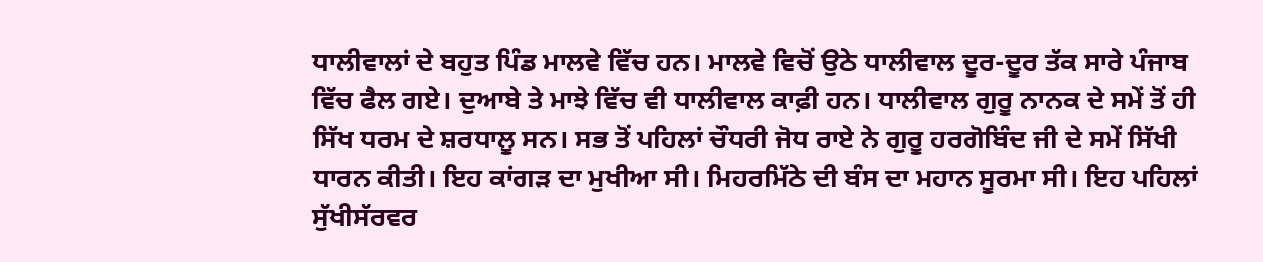ਧਾਲੀਵਾਲਾਂ ਦੇ ਬਹੁਤ ਪਿੰਡ ਮਾਲਵੇ ਵਿੱਚ ਹਨ। ਮਾਲਵੇ ਵਿਚੋਂ ਉਠੇ ਧਾਲੀਵਾਲ ਦੂਰ-ਦੂਰ ਤੱਕ ਸਾਰੇ ਪੰਜਾਬ ਵਿੱਚ ਫੈਲ ਗਏ। ਦੁਆਬੇ ਤੇ ਮਾਝੇ ਵਿੱਚ ਵੀ ਧਾਲੀਵਾਲ ਕਾਫ਼ੀ ਹਨ। ਧਾਲੀਵਾਲ ਗੁਰੂ ਨਾਨਕ ਦੇ ਸਮੇਂ ਤੋਂ ਹੀ ਸਿੱਖ ਧਰਮ ਦੇ ਸ਼ਰਧਾਲੂ ਸਨ। ਸਭ ਤੋਂ ਪਹਿਲਾਂ ਚੌਧਰੀ ਜੋਧ ਰਾਏ ਨੇ ਗੁਰੂ ਹਰਗੋਬਿੰਦ ਜੀ ਦੇ ਸਮੇਂ ਸਿੱਖੀ ਧਾਰਨ ਕੀਤੀ। ਇਹ ਕਾਂਗੜ ਦਾ ਮੁਖੀਆ ਸੀ। ਮਿਹਰਮਿੱਠੇ ਦੀ ਬੰਸ ਦਾ ਮਹਾਨ ਸੂਰਮਾ ਸੀ। ਇਹ ਪਹਿਲਾਂ ਸੁੱਖੀਸੱਰਵਰ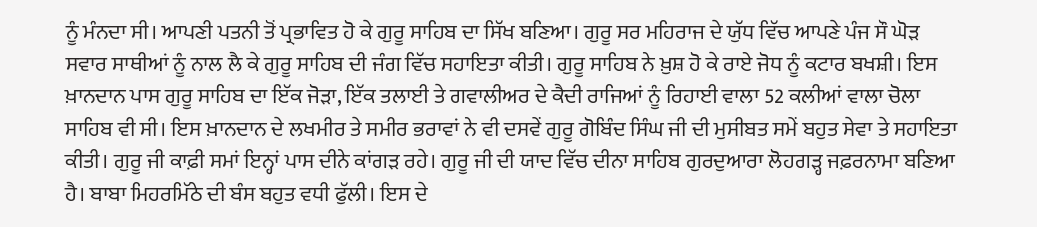ਨੂੰ ਮੰਨਦਾ ਸੀ। ਆਪਣੀ ਪਤਨੀ ਤੋਂ ਪ੍ਰਭਾਵਿਤ ਹੋ ਕੇ ਗੁਰੂ ਸਾਹਿਬ ਦਾ ਸਿੱਖ ਬਣਿਆ। ਗੁਰੂ ਸਰ ਮਹਿਰਾਜ ਦੇ ਯੁੱਧ ਵਿੱਚ ਆਪਣੇ ਪੰਜ ਸੌ ਘੋੜ ਸਵਾਰ ਸਾਥੀਆਂ ਨੂੰ ਨਾਲ ਲੈ ਕੇ ਗੁਰੂ ਸਾਹਿਬ ਦੀ ਜੰਗ ਵਿੱਚ ਸਹਾਇਤਾ ਕੀਤੀ। ਗੁਰੂ ਸਾਹਿਬ ਨੇ ਖ਼ੁਸ਼ ਹੋ ਕੇ ਰਾਏ ਜੋਧ ਨੂੰ ਕਟਾਰ ਬਖਸ਼ੀ। ਇਸ ਖ਼ਾਨਦਾਨ ਪਾਸ ਗੁਰੂ ਸਾਹਿਬ ਦਾ ਇੱਕ ਜੋੜਾ, ਇੱਕ ਤਲਾਈ ਤੇ ਗਵਾਲੀਅਰ ਦੇ ਕੈਦੀ ਰਾਜਿਆਂ ਨੂੰ ਰਿਹਾਈ ਵਾਲਾ 52 ਕਲੀਆਂ ਵਾਲਾ ਚੋਲਾ ਸਾਹਿਬ ਵੀ ਸੀ। ਇਸ ਖ਼ਾਨਦਾਨ ਦੇ ਲਖਮੀਰ ਤੇ ਸਮੀਰ ਭਰਾਵਾਂ ਨੇ ਵੀ ਦਸਵੇਂ ਗੁਰੂ ਗੋਬਿੰਦ ਸਿੰਘ ਜੀ ਦੀ ਮੁਸੀਬਤ ਸਮੇਂ ਬਹੁਤ ਸੇਵਾ ਤੇ ਸਹਾਇਤਾ ਕੀਤੀ। ਗੁਰੂ ਜੀ ਕਾਫ਼ੀ ਸਮਾਂ ਇਨ੍ਹਾਂ ਪਾਸ ਦੀਨੇ ਕਾਂਗੜ ਰਹੇ। ਗੁਰੂ ਜੀ ਦੀ ਯਾਦ ਵਿੱਚ ਦੀਨਾ ਸਾਹਿਬ ਗੁਰਦੁਆਰਾ ਲੋਹਗੜ੍ਹ ਜਫ਼ਰਨਾਮਾ ਬਣਿਆ ਹੈ। ਬਾਬਾ ਮਿਹਰਮਿੱਠੇ ਦੀ ਬੰਸ ਬਹੁਤ ਵਧੀ ਫੁੱਲੀ। ਇਸ ਦੇ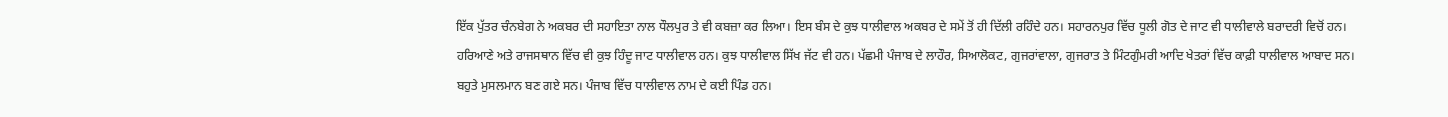ਇੱਕ ਪੁੱਤਰ ਚੰਨਬੇਗ ਨੇ ਅਕਬਰ ਦੀ ਸਹਾਇਤਾ ਨਾਲ ਧੌਲਪੁਰ ਤੇ ਵੀ ਕਬਜ਼ਾ ਕਰ ਲਿਆ। ਇਸ ਬੰਸ ਦੇ ਕੁਝ ਧਾਲੀਵਾਲ ਅਕਬਰ ਦੇ ਸਮੇਂ ਤੋਂ ਹੀ ਦਿੱਲੀ ਰਹਿੰਦੇ ਹਨ। ਸਹਾਰਨਪੁਰ ਵਿੱਚ ਧੂਲੀ ਗੋਤ ਦੇ ਜਾਟ ਵੀ ਧਾਲੀਵਾਲੇ ਬਰਾਦਰੀ ਵਿਚੋਂ ਹਨ। ਹਰਿਆਣੇ ਅਤੇ ਰਾਜਸਥਾਨ ਵਿੱਚ ਵੀ ਕੁਝ ਹਿੰਦੂ ਜਾਟ ਧਾਲੀਵਾਲ ਹਨ। ਕੁਝ ਧਾਲੀਵਾਲ ਸਿੱਖ ਜੱਟ ਵੀ ਹਨ। ਪੱਛਮੀ ਪੰਜਾਬ ਦੇ ਲਾਹੌਰ, ਸਿਆਲੋਕਟ, ਗੁਜਰਾਂਵਾਲਾ, ਗੁਜਰਾਤ ਤੇ ਮਿੰਟਗੁੰਮਰੀ ਆਦਿ ਖੇਤਰਾਂ ਵਿੱਚ ਕਾਫ਼ੀ ਧਾਲੀਵਾਲ ਆਬਾਦ ਸਨ। ਬਹੁਤੇ ਮੁਸਲਮਾਨ ਬਣ ਗਏ ਸਨ। ਪੰਜਾਬ ਵਿੱਚ ਧਾਲੀਵਾਲ ਨਾਮ ਦੇ ਕਈ ਪਿੰਡ ਹਨ।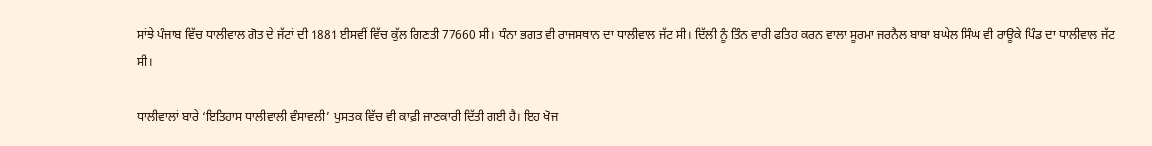ਸਾਂਝੇ ਪੰਜਾਬ ਵਿੱਚ ਧਾਲੀਵਾਲ ਗੋਤ ਦੇ ਜੱਟਾਂ ਦੀ 1881 ਈਸਵੀਂ ਵਿੱਚ ਕੁੱਲ ਗਿਣਤੀ 77660 ਸੀ। ਧੰਨਾ ਭਗਤ ਵੀ ਰਾਜਸਥਾਨ ਦਾ ਧਾਲੀਵਾਲ ਜੱਟ ਸੀ। ਦਿੱਲੀ ਨੂੰ ਤਿੰਨ ਵਾਰੀ ਫਤਿਹ ਕਰਨ ਵਾਲਾ ਸੂਰਮਾ ਜਰਨੈਲ ਬਾਬਾ ਬਘੇਲ ਸਿੰਘ ਵੀ ਰਾਊਕੇ ਪਿੰਡ ਦਾ ਧਾਲੀਵਾਲ ਜੱਟ ਸੀ।

ਧਾਲੀਵਾਲਾਂ ਬਾਰੇ ‘ਇਤਿਹਾਸ ਧਾਲੀਵਾਲੀ ਵੰਸਾਵਲੀ’ ਪੁਸਤਕ ਵਿੱਚ ਵੀ ਕਾਫ਼ੀ ਜਾਣਕਾਰੀ ਦਿੱਤੀ ਗਈ ਹੈ। ਇਹ ਖੋਜ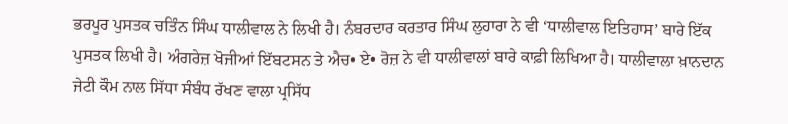ਭਰਪੂਰ ਪੁਸਤਕ ਚਤਿੰਨ ਸਿੰਘ ਧਾਲੀਵਾਲ ਨੇ ਲਿਖੀ ਹੈ। ਨੰਬਰਦਾਰ ਕਰਤਾਰ ਸਿੰਘ ਲੁਹਾਰਾ ਨੇ ਵੀ ‘ਧਾਲੀਵਾਲ ਇਤਿਹਾਸ’ ਬਾਰੇ ਇੱਕ ਪੁਸਤਕ ਲਿਖੀ ਹੈ। ਅੰਗਰੇਜ਼ ਖੋਜੀਆਂ ਇੱਬਟਸਨ ਤੇ ਐਚ• ਏ• ਰੋਜ਼ ਨੇ ਵੀ ਧਾਲੀਵਾਲਾਂ ਬਾਰੇ ਕਾਫ਼ੀ ਲਿਖਿਆ ਹੈ। ਧਾਲੀਵਾਲਾ ਖ਼ਾਨਦਾਨ ਜੇਟੀ ਕੌਮ ਨਾਲ ਸਿੱਧਾ ਸੰਬੰਧ ਰੱਖਣ ਵਾਲਾ ਪ੍ਰਸਿੱਧ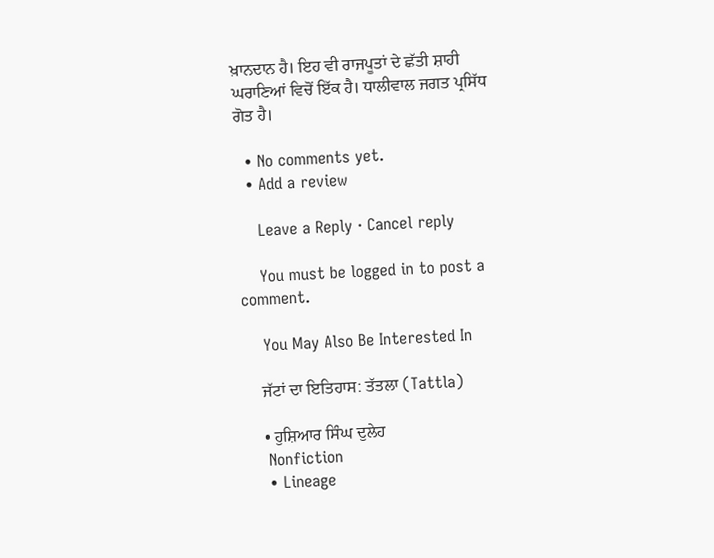ਖ਼ਾਨਦਾਨ ਹੈ। ਇਹ ਵੀ ਰਾਜਪੂਤਾਂ ਦੇ ਛੱਤੀ ਸ਼ਾਹੀ ਘਰਾਣਿਆਂ ਵਿਚੋਂ ਇੱਕ ਹੈ। ਧਾਲੀਵਾਲ ਜਗਤ ਪ੍ਰਸਿੱਧ ਗੋਤ ਹੈ।

  • No comments yet.
  • Add a review

    Leave a Reply · Cancel reply

    You must be logged in to post a comment.

    You May Also Be Interested In

    ਜੱਟਾਂ ਦਾ ਇਤਿਹਾਸ: ਤੱਤਲਾ (Tattla)

    • ਹੁਸ਼ਿਆਰ ਸਿੰਘ ਦੁਲੇਹ
    Nonfiction
    • Lineage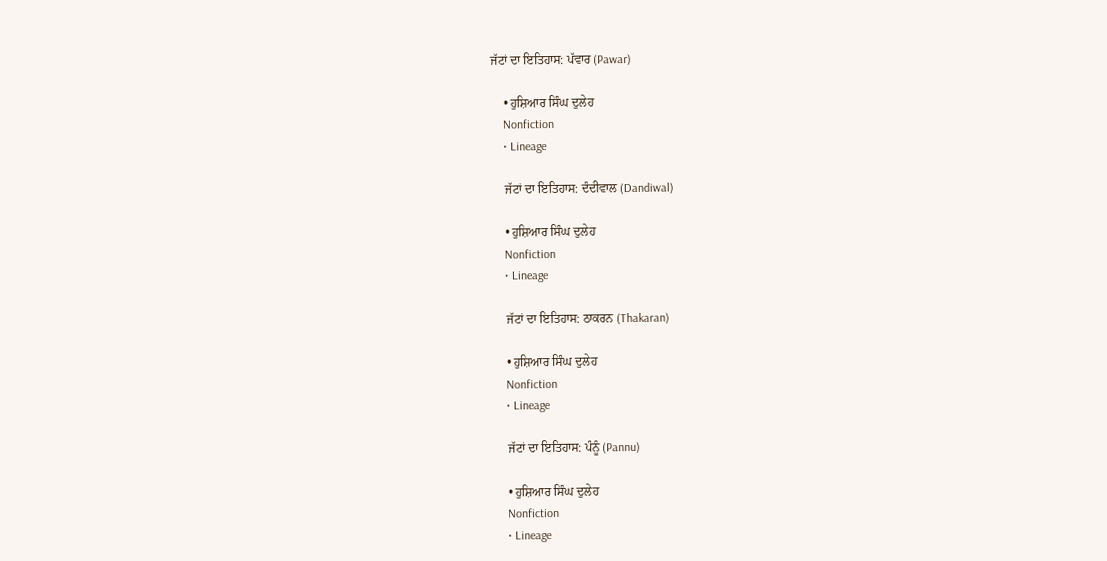ਜੱਟਾਂ ਦਾ ਇਤਿਹਾਸ: ਪੱਵਾਰ (Pawar)

    • ਹੁਸ਼ਿਆਰ ਸਿੰਘ ਦੁਲੇਹ
    Nonfiction
    • Lineage

    ਜੱਟਾਂ ਦਾ ਇਤਿਹਾਸ: ਦੰਦੀਵਾਲ (Dandiwal)

    • ਹੁਸ਼ਿਆਰ ਸਿੰਘ ਦੁਲੇਹ
    Nonfiction
    • Lineage

    ਜੱਟਾਂ ਦਾ ਇਤਿਹਾਸ: ਠਾਕਰਨ (Thakaran)

    • ਹੁਸ਼ਿਆਰ ਸਿੰਘ ਦੁਲੇਹ
    Nonfiction
    • Lineage

    ਜੱਟਾਂ ਦਾ ਇਤਿਹਾਸ: ਪੰਨੂੰ (Pannu)

    • ਹੁਸ਼ਿਆਰ ਸਿੰਘ ਦੁਲੇਹ
    Nonfiction
    • Lineage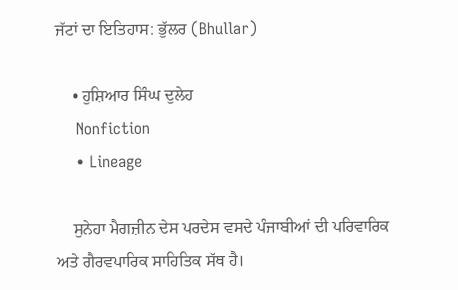ਜੱਟਾਂ ਦਾ ਇਤਿਹਾਸ: ਭੁੱਲਰ (Bhullar)

    • ਹੁਸ਼ਿਆਰ ਸਿੰਘ ਦੁਲੇਹ
    Nonfiction
    • Lineage

    ਸੁਨੇਹਾ ਮੈਗਜ਼ੀਨ ਦੇਸ ਪਰਦੇਸ ਵਸਦੇ ਪੰਜਾਬੀਆਂ ਦੀ ਪਰਿਵਾਰਿਕ ਅਤੇ ਗੈਰਵਪਾਰਿਕ ਸਾਹਿਤਿਕ ਸੱਥ ਹੈ।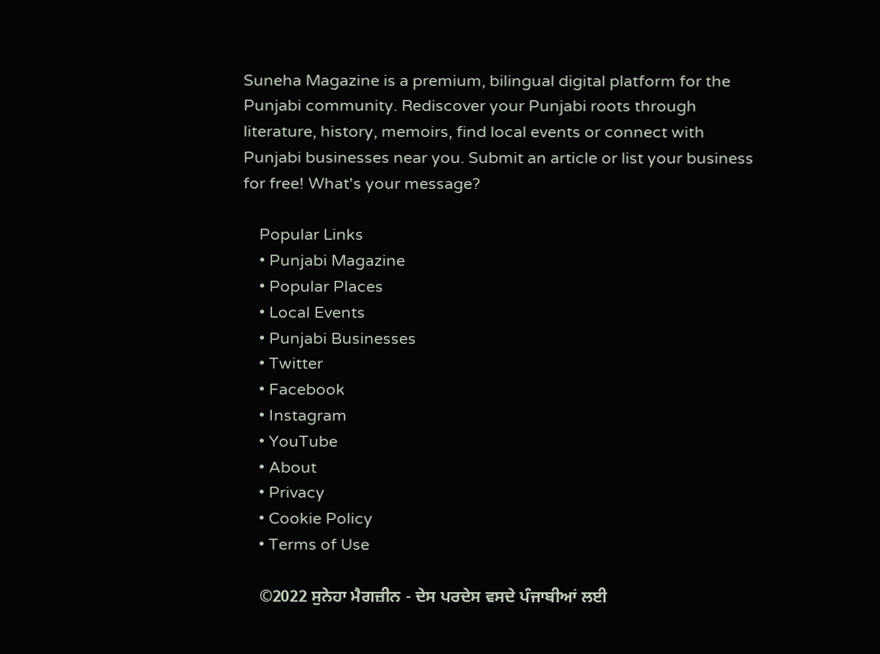Suneha Magazine is a premium, bilingual digital platform for the Punjabi community. Rediscover your Punjabi roots through literature, history, memoirs, find local events or connect with Punjabi businesses near you. Submit an article or list your business for free! What's your message?

    Popular Links
    • Punjabi Magazine
    • Popular Places
    • Local Events
    • Punjabi Businesses
    • Twitter
    • Facebook
    • Instagram
    • YouTube
    • About
    • Privacy
    • Cookie Policy
    • Terms of Use

    ©2022 ਸੁਨੇਹਾ ਮੈਗਜ਼ੀਨ - ਦੇਸ ਪਰਦੇਸ ਵਸਦੇ ਪੰਜਾਬੀਆਂ ਲਈ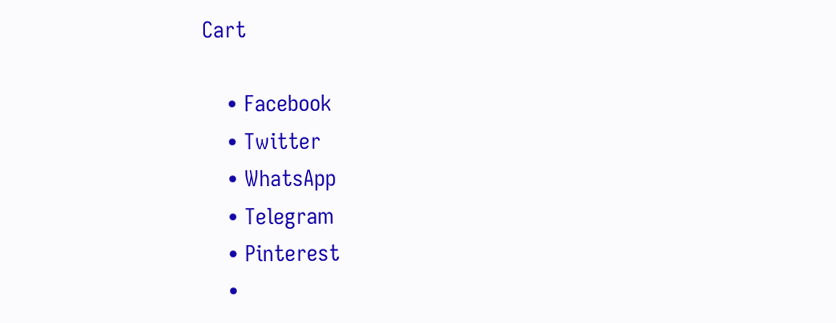Cart

    • Facebook
    • Twitter
    • WhatsApp
    • Telegram
    • Pinterest
    •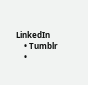LinkedIn
    • Tumblr
    •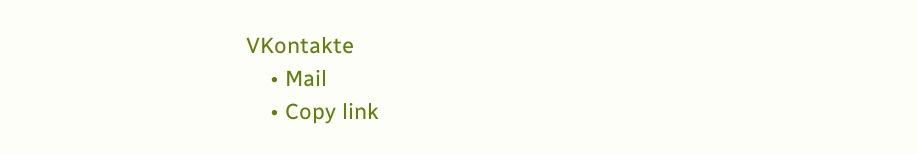VKontakte
    • Mail
    • Copy link